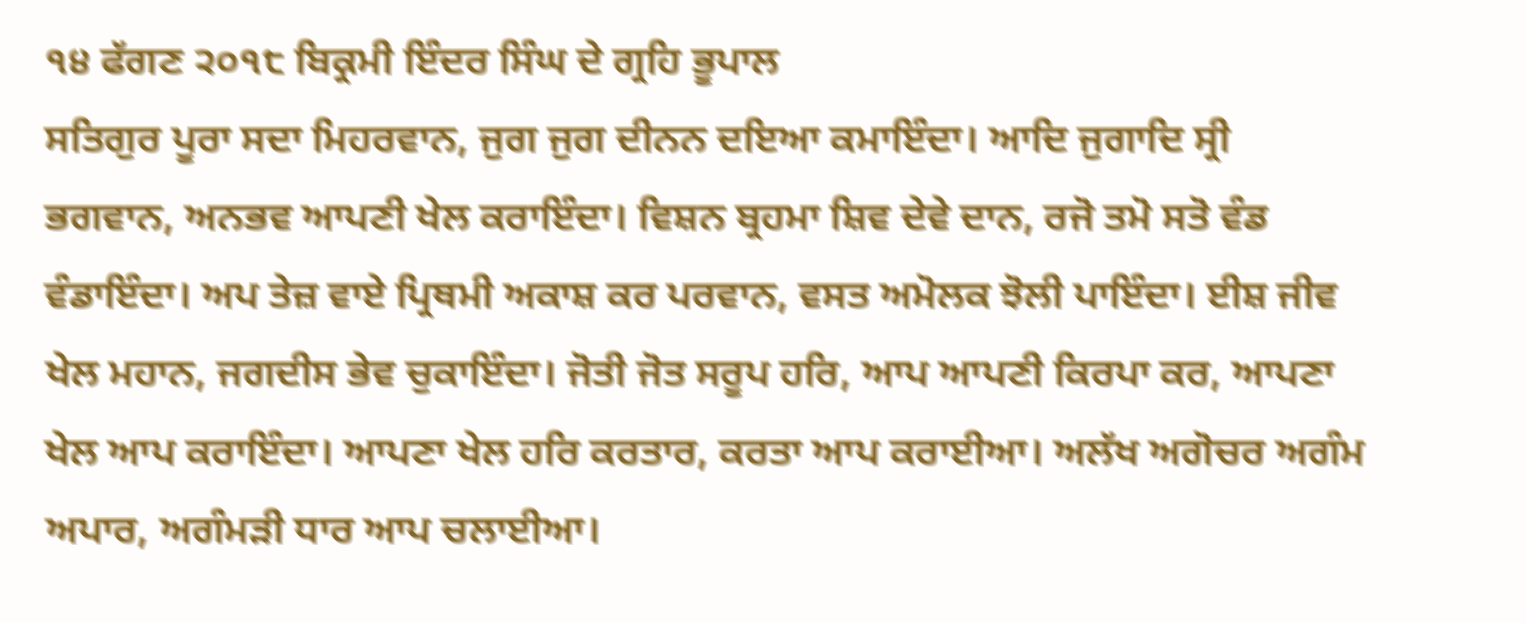੧੪ ਫੱਗਣ ੨੦੧੮ ਬਿਕ੍ਰਮੀ ਇੰਦਰ ਸਿੰਘ ਦੇ ਗ੍ਰਹਿ ਭੂਪਾਲ
ਸਤਿਗੁਰ ਪੂਰਾ ਸਦਾ ਮਿਹਰਵਾਨ, ਜੁਗ ਜੁਗ ਦੀਨਨ ਦਇਆ ਕਮਾਇੰਦਾ। ਆਦਿ ਜੁਗਾਦਿ ਸ੍ਰੀ ਭਗਵਾਨ, ਅਨਭਵ ਆਪਣੀ ਖੇਲ ਕਰਾਇੰਦਾ। ਵਿਸ਼ਨ ਬ੍ਰਹਮਾ ਸ਼ਿਵ ਦੇਵੇ ਦਾਨ, ਰਜੋ ਤਮੋ ਸਤੋ ਵੰਡ ਵੰਡਾਇੰਦਾ। ਅਪ ਤੇਜ਼ ਵਾਏ ਪ੍ਰਿਥਮੀ ਅਕਾਸ਼ ਕਰ ਪਰਵਾਨ, ਵਸਤ ਅਮੋਲਕ ਝੋਲੀ ਪਾਇੰਦਾ। ਈਸ਼ ਜੀਵ ਖੇਲ ਮਹਾਨ, ਜਗਦੀਸ ਭੇਵ ਚੁਕਾਇੰਦਾ। ਜੋਤੀ ਜੋਤ ਸਰੂਪ ਹਰਿ, ਆਪ ਆਪਣੀ ਕਿਰਪਾ ਕਰ, ਆਪਣਾ ਖੇਲ ਆਪ ਕਰਾਇੰਦਾ। ਆਪਣਾ ਖੇਲ ਹਰਿ ਕਰਤਾਰ, ਕਰਤਾ ਆਪ ਕਰਾਈਆ। ਅਲੱਖ ਅਗੋਚਰ ਅਗੰਮ ਅਪਾਰ, ਅਗੰਮੜੀ ਧਾਰ ਆਪ ਚਲਾਈਆ।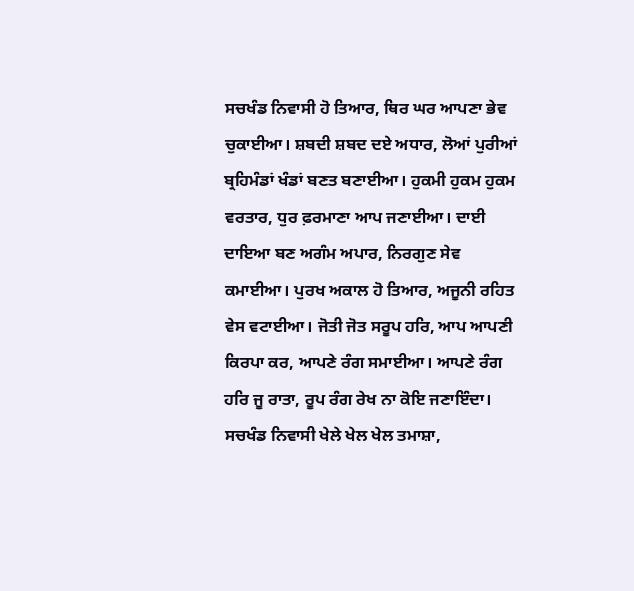ਸਚਖੰਡ ਨਿਵਾਸੀ ਹੋ ਤਿਆਰ, ਥਿਰ ਘਰ ਆਪਣਾ ਭੇਵ ਚੁਕਾਈਆ। ਸ਼ਬਦੀ ਸ਼ਬਦ ਦਏ ਅਧਾਰ, ਲੋਆਂ ਪੁਰੀਆਂ ਬ੍ਰਹਿਮੰਡਾਂ ਖੰਡਾਂ ਬਣਤ ਬਣਾਈਆ। ਹੁਕਮੀ ਹੁਕਮ ਹੁਕਮ ਵਰਤਾਰ, ਧੁਰ ਫ਼ਰਮਾਣਾ ਆਪ ਜਣਾਈਆ। ਦਾਈ ਦਾਇਆ ਬਣ ਅਗੰਮ ਅਪਾਰ, ਨਿਰਗੁਣ ਸੇਵ ਕਮਾਈਆ। ਪੁਰਖ ਅਕਾਲ ਹੋ ਤਿਆਰ, ਅਜੂਨੀ ਰਹਿਤ ਵੇਸ ਵਟਾਈਆ। ਜੋਤੀ ਜੋਤ ਸਰੂਪ ਹਰਿ, ਆਪ ਆਪਣੀ ਕਿਰਪਾ ਕਰ, ਆਪਣੇ ਰੰਗ ਸਮਾਈਆ। ਆਪਣੇ ਰੰਗ ਹਰਿ ਜੂ ਰਾਤਾ, ਰੂਪ ਰੰਗ ਰੇਖ ਨਾ ਕੋਇ ਜਣਾਇੰਦਾ। ਸਚਖੰਡ ਨਿਵਾਸੀ ਖੇਲੇ ਖੇਲ ਖੇਲ ਤਮਾਸ਼ਾ,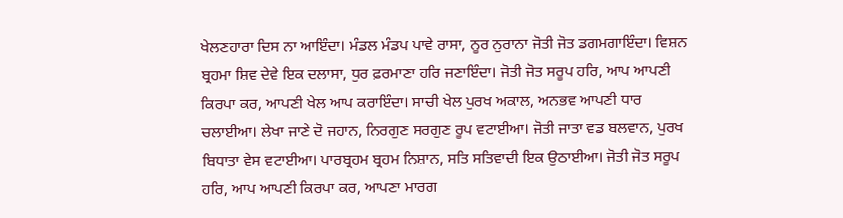ਖੇਲਣਹਾਰਾ ਦਿਸ ਨਾ ਆਇੰਦਾ। ਮੰਡਲ ਮੰਡਪ ਪਾਵੇ ਰਾਸਾ, ਨੂਰ ਨੁਰਾਨਾ ਜੋਤੀ ਜੋਤ ਡਗਮਗਾਇੰਦਾ। ਵਿਸ਼ਨ ਬ੍ਰਹਮਾ ਸ਼ਿਵ ਦੇਵੇ ਇਕ ਦਲਾਸਾ, ਧੁਰ ਫ਼ਰਮਾਣਾ ਹਰਿ ਜਣਾਇੰਦਾ। ਜੋਤੀ ਜੋਤ ਸਰੂਪ ਹਰਿ, ਆਪ ਆਪਣੀ ਕਿਰਪਾ ਕਰ, ਆਪਣੀ ਖੇਲ ਆਪ ਕਰਾਇੰਦਾ। ਸਾਚੀ ਖੇਲ ਪੁਰਖ ਅਕਾਲ, ਅਨਭਵ ਆਪਣੀ ਧਾਰ ਚਲਾਈਆ। ਲੇਖਾ ਜਾਣੇ ਦੋ ਜਹਾਨ, ਨਿਰਗੁਣ ਸਰਗੁਣ ਰੂਪ ਵਟਾਈਆ। ਜੋਤੀ ਜਾਤਾ ਵਡ ਬਲਵਾਨ, ਪੁਰਖ ਬਿਧਾਤਾ ਵੇਸ ਵਟਾਈਆ। ਪਾਰਬ੍ਰਹਮ ਬ੍ਰਹਮ ਨਿਸ਼ਾਨ, ਸਤਿ ਸਤਿਵਾਦੀ ਇਕ ਉਠਾਈਆ। ਜੋਤੀ ਜੋਤ ਸਰੂਪ ਹਰਿ, ਆਪ ਆਪਣੀ ਕਿਰਪਾ ਕਰ, ਆਪਣਾ ਮਾਰਗ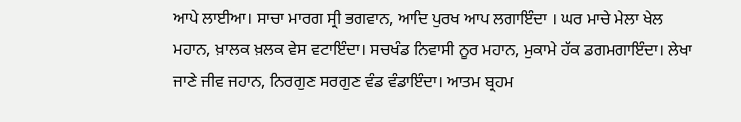ਆਪੇ ਲਾਈਆ। ਸਾਚਾ ਮਾਰਗ ਸ੍ਰੀ ਭਗਵਾਨ, ਆਦਿ ਪੁਰਖ ਆਪ ਲਗਾਇੰਦਾ । ਘਰ ਮਾਚੇ ਮੇਲਾ ਖੇਲ ਮਹਾਨ, ਖ਼ਾਲਕ ਖ਼ਲਕ ਵੇਸ ਵਟਾਇੰਦਾ। ਸਚਖੰਡ ਨਿਵਾਸੀ ਨੂਰ ਮਹਾਨ, ਮੁਕਾਮੇ ਹੱਕ ਡਗਮਗਾਇੰਦਾ। ਲੇਖਾ ਜਾਣੇ ਜੀਵ ਜਹਾਨ, ਨਿਰਗੁਣ ਸਰਗੁਣ ਵੰਡ ਵੰਡਾਇੰਦਾ। ਆਤਮ ਬ੍ਰਹਮ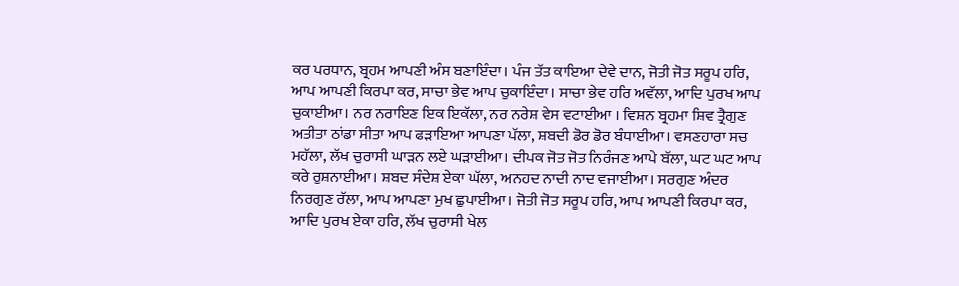ਕਰ ਪਰਧਾਨ, ਬ੍ਰਹਮ ਆਪਣੀ ਅੰਸ ਬਣਾਇੰਦਾ। ਪੰਜ ਤੱਤ ਕਾਇਆ ਦੇਵੇ ਦਾਨ, ਜੋਤੀ ਜੋਤ ਸਰੂਪ ਹਰਿ, ਆਪ ਆਪਣੀ ਕਿਰਪਾ ਕਰ, ਸਾਚਾ ਭੇਵ ਆਪ ਚੁਕਾਇੰਦਾ। ਸਾਚਾ ਭੇਵ ਹਰਿ ਅਵੱਲਾ, ਆਦਿ ਪੁਰਖ ਆਪ ਚੁਕਾਈਆ। ਨਰ ਨਰਾਇਣ ਇਕ ਇਕੱਲਾ, ਨਰ ਨਰੇਸ਼ ਵੇਸ ਵਟਾਈਆ । ਵਿਸ਼ਨ ਬ੍ਰਹਮਾ ਸ਼ਿਵ ਤ੍ਰੈਗੁਣ ਅਤੀਤਾ ਠਾਂਡਾ ਸੀਤਾ ਆਪ ਫੜਾਇਆ ਆਪਣਾ ਪੱਲਾ, ਸ਼ਬਦੀ ਡੋਰ ਡੋਰ ਬੰਧਾਈਆ। ਵਸਣਹਾਰਾ ਸਚ ਮਹੱਲਾ, ਲੱਖ ਚੁਰਾਸੀ ਘਾੜਨ ਲਏ ਘੜਾਈਆ। ਦੀਪਕ ਜੋਤ ਜੋਤ ਨਿਰੰਜਣ ਆਪੇ ਬੱਲਾ, ਘਟ ਘਟ ਆਪ ਕਰੇ ਰੁਸ਼ਨਾਈਆ। ਸ਼ਬਦ ਸੰਦੇਸ਼ ਏਕਾ ਘੱਲਾ, ਅਨਹਦ ਨਾਦੀ ਨਾਦ ਵਜਾਈਆ। ਸਰਗੁਣ ਅੰਦਰ ਨਿਰਗੁਣ ਰੱਲਾ, ਆਪ ਆਪਣਾ ਮੁਖ ਛੁਪਾਈਆ। ਜੋਤੀ ਜੋਤ ਸਰੂਪ ਹਰਿ, ਆਪ ਆਪਣੀ ਕਿਰਪਾ ਕਰ, ਆਦਿ ਪੁਰਖ ਏਕਾ ਹਰਿ, ਲੱਖ ਚੁਰਾਸੀ ਖੇਲ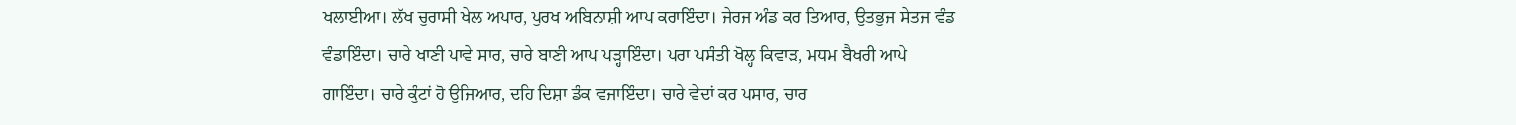ਖਲਾਈਆ। ਲੱਖ ਚੁਰਾਸੀ ਖੇਲ ਅਪਾਰ, ਪੁਰਖ ਅਬਿਨਾਸ਼ੀ ਆਪ ਕਰਾਇੰਦਾ। ਜੇਰਜ ਅੰਡ ਕਰ ਤਿਆਰ, ਉਤਭੁਜ ਸੇਤਜ ਵੰਡ ਵੰਡਾਇੰਦਾ। ਚਾਰੇ ਖਾਣੀ ਪਾਵੇ ਸਾਰ, ਚਾਰੇ ਬਾਣੀ ਆਪ ਪੜ੍ਹਾਇੰਦਾ। ਪਰਾ ਪਸੰਤੀ ਖੋਲ੍ਹ ਕਿਵਾੜ, ਮਧਮ ਬੈਖਰੀ ਆਪੇ ਗਾਇੰਦਾ। ਚਾਰੇ ਕੁੰਟਾਂ ਹੋ ਉਜਿਆਰ, ਦਹਿ ਦਿਸ਼ਾ ਡੰਕ ਵਜਾਇੰਦਾ। ਚਾਰੇ ਵੇਦਾਂ ਕਰ ਪਸਾਰ, ਚਾਰ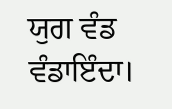ਯੁਗ ਵੰਡ ਵੰਡਾਇੰਦਾ।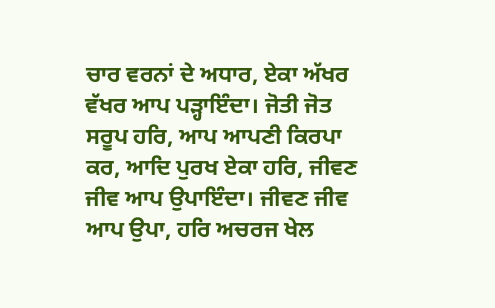ਚਾਰ ਵਰਨਾਂ ਦੇ ਅਧਾਰ, ਏਕਾ ਅੱਖਰ ਵੱਖਰ ਆਪ ਪੜ੍ਹਾਇੰਦਾ। ਜੋਤੀ ਜੋਤ ਸਰੂਪ ਹਰਿ, ਆਪ ਆਪਣੀ ਕਿਰਪਾ ਕਰ, ਆਦਿ ਪੁਰਖ ਏਕਾ ਹਰਿ, ਜੀਵਣ ਜੀਵ ਆਪ ਉਪਾਇੰਦਾ। ਜੀਵਣ ਜੀਵ ਆਪ ਉਪਾ, ਹਰਿ ਅਚਰਜ ਖੇਲ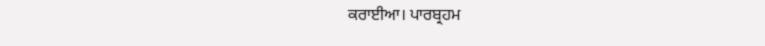ਕਰਾਈਆ। ਪਾਰਬ੍ਰਹਮ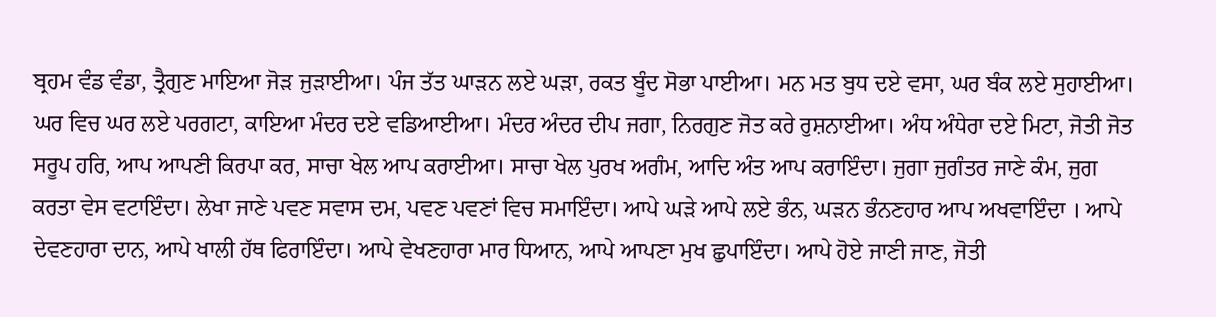ਬ੍ਰਹਮ ਵੰਡ ਵੰਡਾ, ਤ੍ਰੈਗੁਣ ਮਾਇਆ ਜੋੜ ਜੁੜਾਈਆ। ਪੰਜ ਤੱਤ ਘਾੜਨ ਲਏ ਘੜਾ, ਰਕਤ ਬੂੰਦ ਸੋਭਾ ਪਾਈਆ। ਮਨ ਮਤ ਬੁਧ ਦਏ ਵਸਾ, ਘਰ ਬੰਕ ਲਏ ਸੁਹਾਈਆ। ਘਰ ਵਿਚ ਘਰ ਲਏ ਪਰਗਟਾ, ਕਾਇਆ ਮੰਦਰ ਦਏ ਵਡਿਆਈਆ। ਮੰਦਰ ਅੰਦਰ ਦੀਪ ਜਗਾ, ਨਿਰਗੁਣ ਜੋਤ ਕਰੇ ਰੁਸ਼ਨਾਈਆ। ਅੰਧ ਅੰਧੇਰਾ ਦਏ ਮਿਟਾ, ਜੋਤੀ ਜੋਤ ਸਰੂਪ ਹਰਿ, ਆਪ ਆਪਣੀ ਕਿਰਪਾ ਕਰ, ਸਾਚਾ ਖੇਲ ਆਪ ਕਰਾਈਆ। ਸਾਚਾ ਖੇਲ ਪੁਰਖ ਅਗੰਮ, ਆਦਿ ਅੰਤ ਆਪ ਕਰਾਇੰਦਾ। ਜੁਗਾ ਜੁਗੰਤਰ ਜਾਣੇ ਕੰਮ, ਜੁਗ ਕਰਤਾ ਵੇਸ ਵਟਾਇੰਦਾ। ਲੇਖਾ ਜਾਣੇ ਪਵਣ ਸਵਾਸ ਦਮ, ਪਵਣ ਪਵਣਾਂ ਵਿਚ ਸਮਾਇੰਦਾ। ਆਪੇ ਘੜੇ ਆਪੇ ਲਏ ਭੰਨ, ਘੜਨ ਭੰਨਣਹਾਰ ਆਪ ਅਖਵਾਇੰਦਾ । ਆਪੇ ਦੇਵਣਹਾਰਾ ਦਾਨ, ਆਪੇ ਖਾਲੀ ਹੱਥ ਫਿਰਾਇੰਦਾ। ਆਪੇ ਵੇਖਣਹਾਰਾ ਮਾਰ ਧਿਆਨ, ਆਪੇ ਆਪਣਾ ਮੁਖ ਛੁਪਾਇੰਦਾ। ਆਪੇ ਹੋਏ ਜਾਣੀ ਜਾਣ, ਜੋਤੀ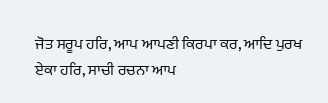ਜੋਤ ਸਰੂਪ ਹਰਿ, ਆਪ ਆਪਣੀ ਕਿਰਪਾ ਕਰ, ਆਦਿ ਪੁਰਖ ਏਕਾ ਹਰਿ, ਸਾਚੀ ਰਚਨਾ ਆਪ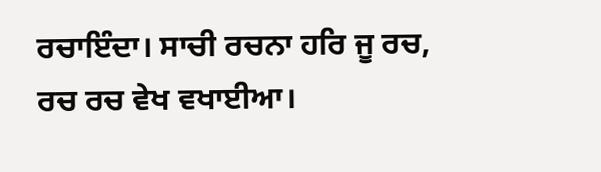ਰਚਾਇੰਦਾ। ਸਾਚੀ ਰਚਨਾ ਹਰਿ ਜੂ ਰਚ, ਰਚ ਰਚ ਵੇਖ ਵਖਾਈਆ।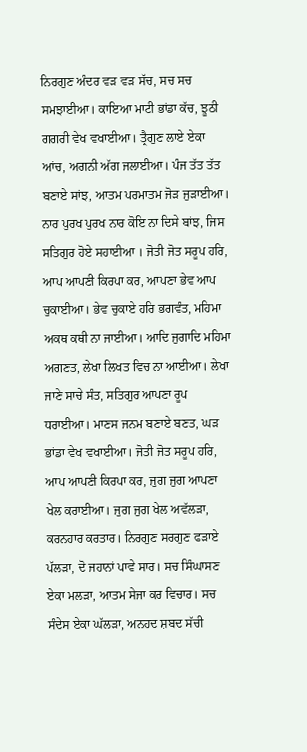ਨਿਰਗੁਣ ਅੰਦਰ ਵੜ ਵੜ ਸੱਚ, ਸਚ ਸਚ ਸਮਝਾਈਆ। ਕਾਇਆ ਮਾਟੀ ਭਾਂਡਾ ਕੱਚ, ਝੂਠੀ ਗਗਰੀ ਵੇਖ ਵਖਾਈਆ। ਤ੍ਰੈਗੁਣ ਲਾਏ ਏਕਾ ਆਂਚ, ਅਗਨੀ ਅੱਗ ਜਲਾਈਆ। ਪੰਜ ਤੱਤ ਤੱਤ ਬਣਾਏ ਸਾਂਝ, ਆਤਮ ਪਰਮਾਤਮ ਜੋੜ ਜੁੜਾਈਆ। ਨਾਰ ਪੁਰਖ ਪੁਰਖ ਨਾਰ ਕੋਇ ਨਾ ਦਿਸੇ ਬਾਂਝ, ਜਿਸ ਸਤਿਗੁਰ ਹੋਏ ਸਹਾਈਆ । ਜੋਤੀ ਜੋਤ ਸਰੂਪ ਹਰਿ, ਆਪ ਆਪਣੀ ਕਿਰਪਾ ਕਰ, ਆਪਣਾ ਭੇਵ ਆਪ ਚੁਕਾਈਆ। ਭੇਵ ਚੁਕਾਏ ਹਰਿ ਭਗਵੰਤ, ਮਹਿਮਾ ਅਕਥ ਕਥੀ ਨਾ ਜਾਈਆ। ਆਦਿ ਜੁਗਾਦਿ ਮਹਿਮਾ ਅਗਣਤ, ਲੇਖਾ ਲਿਖਤ ਵਿਚ ਨਾ ਆਈਆ। ਲੇਖਾ ਜਾਣੇ ਸਾਚੇ ਸੰਤ, ਸਤਿਗੁਰ ਆਪਣਾ ਰੂਪ ਧਰਾਈਆ। ਮਾਣਸ ਜਨਮ ਬਣਾਏ ਬਣਤ, ਘੜ ਭਾਂਡਾ ਵੇਖ ਵਖਾਈਆ। ਜੋਤੀ ਜੋਤ ਸਰੂਪ ਹਰਿ, ਆਪ ਆਪਣੀ ਕਿਰਪਾ ਕਰ, ਜੁਗ ਜੁਗ ਆਪਣਾ ਖੇਲ ਕਰਾਈਆ। ਜੁਗ ਜੁਗ ਖੇਲ ਅਵੱਲੜਾ, ਕਰਨਹਾਰ ਕਰਤਾਰ। ਨਿਰਗੁਣ ਸਰਗੁਣ ਫੜਾਏ ਪੱਲੜਾ, ਦੋ ਜਹਾਨਾਂ ਪਾਵੇ ਸਾਰ। ਸਚ ਸਿੰਘਾਸਣ ਏਕਾ ਮਲੜਾ, ਆਤਮ ਸੇਜਾ ਕਰ ਵਿਚਾਰ। ਸਚ ਸੰਦੇਸ ਏਕਾ ਘੱਲੜਾ, ਅਨਹਦ ਸ਼ਬਦ ਸੱਚੀ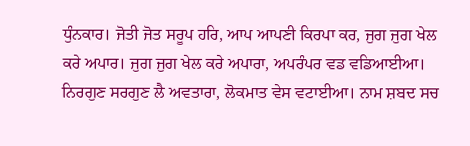ਧੁੰਨਕਾਰ। ਜੋਤੀ ਜੋਤ ਸਰੂਪ ਹਰਿ, ਆਪ ਆਪਣੀ ਕਿਰਪਾ ਕਰ, ਜੁਗ ਜੁਗ ਖੇਲ ਕਰੇ ਅਪਾਰ। ਜੁਗ ਜੁਗ ਖੇਲ ਕਰੇ ਅਪਾਰਾ, ਅਪਰੰਪਰ ਵਡ ਵਡਿਆਈਆ। ਨਿਰਗੁਣ ਸਰਗੁਣ ਲੈ ਅਵਤਾਰਾ, ਲੋਕਮਾਤ ਵੇਸ ਵਟਾਈਆ। ਨਾਮ ਸ਼ਬਦ ਸਚ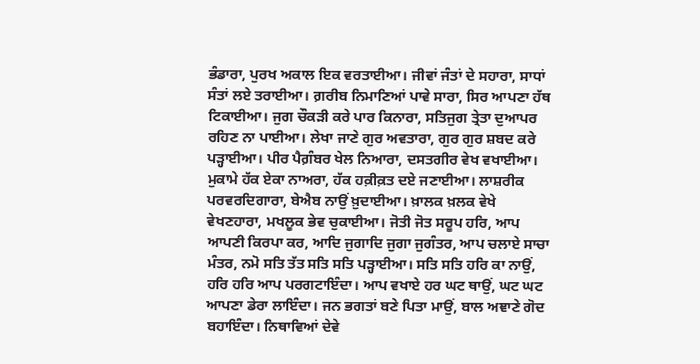ਭੰਡਾਰਾ, ਪੁਰਖ ਅਕਾਲ ਇਕ ਵਰਤਾਈਆ। ਜੀਵਾਂ ਜੰਤਾਂ ਦੇ ਸਹਾਰਾ, ਸਾਧਾਂ ਸੰਤਾਂ ਲਏ ਤਰਾਈਆ। ਗ਼ਰੀਬ ਨਿਮਾਣਿਆਂ ਪਾਵੇ ਸਾਰਾ, ਸਿਰ ਆਪਣਾ ਹੱਥ ਟਿਕਾਈਆ। ਜੁਗ ਚੌਕੜੀ ਕਰੇ ਪਾਰ ਕਿਨਾਰਾ, ਸਤਿਜੁਗ ਤ੍ਰੇਤਾ ਦੁਆਪਰ ਰਹਿਣ ਨਾ ਪਾਈਆ। ਲੇਖਾ ਜਾਣੇ ਗੁਰ ਅਵਤਾਰਾ, ਗੁਰ ਗੁਰ ਸ਼ਬਦ ਕਰੇ ਪੜ੍ਹਾਈਆ। ਪੀਰ ਪੈਗ਼ੰਬਰ ਖੇਲ ਨਿਆਰਾ, ਦਸਤਗੀਰ ਵੇਖ ਵਖਾਈਆ। ਮੁਕਾਮੇ ਹੱਕ ਏਕਾ ਨਾਅਰਾ, ਹੱਕ ਹਕ਼ੀਕ਼ਤ ਦਏ ਜਣਾਈਆ। ਲਾਸ਼ਰੀਕ ਪਰਵਰਦਿਗਾਰਾ, ਬੇਐਬ ਨਾਉਂ ਖ਼ੁਦਾਈਆ। ਖ਼ਾਲਕ ਖ਼ਲਕ ਵੇਖੇ ਵੇਖਣਹਾਰਾ, ਮਖਲੂਕ ਭੇਵ ਚੁਕਾਈਆ। ਜੋਤੀ ਜੋਤ ਸਰੂਪ ਹਰਿ, ਆਪ ਆਪਣੀ ਕਿਰਪਾ ਕਰ, ਆਦਿ ਜੁਗਾਦਿ ਜੁਗਾ ਜੁਗੰਤਰ, ਆਪ ਚਲਾਏ ਸਾਚਾ ਮੰਤਰ, ਨਮੋ ਸਤਿ ਤੱਤ ਸਤਿ ਸਤਿ ਪੜ੍ਹਾਈਆ। ਸਤਿ ਸਤਿ ਹਰਿ ਕਾ ਨਾਉਂ, ਹਰਿ ਹਰਿ ਆਪ ਪਰਗਟਾਇੰਦਾ। ਆਪ ਵਖਾਏ ਹਰ ਘਟ ਥਾਉਂ, ਘਟ ਘਟ ਆਪਣਾ ਡੇਰਾ ਲਾਇੰਦਾ। ਜਨ ਭਗਤਾਂ ਬਣੇ ਪਿਤਾ ਮਾਉਂ, ਬਾਲ ਅਞਾਣੇ ਗੋਦ ਬਹਾਇੰਦਾ। ਨਿਥਾਵਿਆਂ ਦੇਵੇ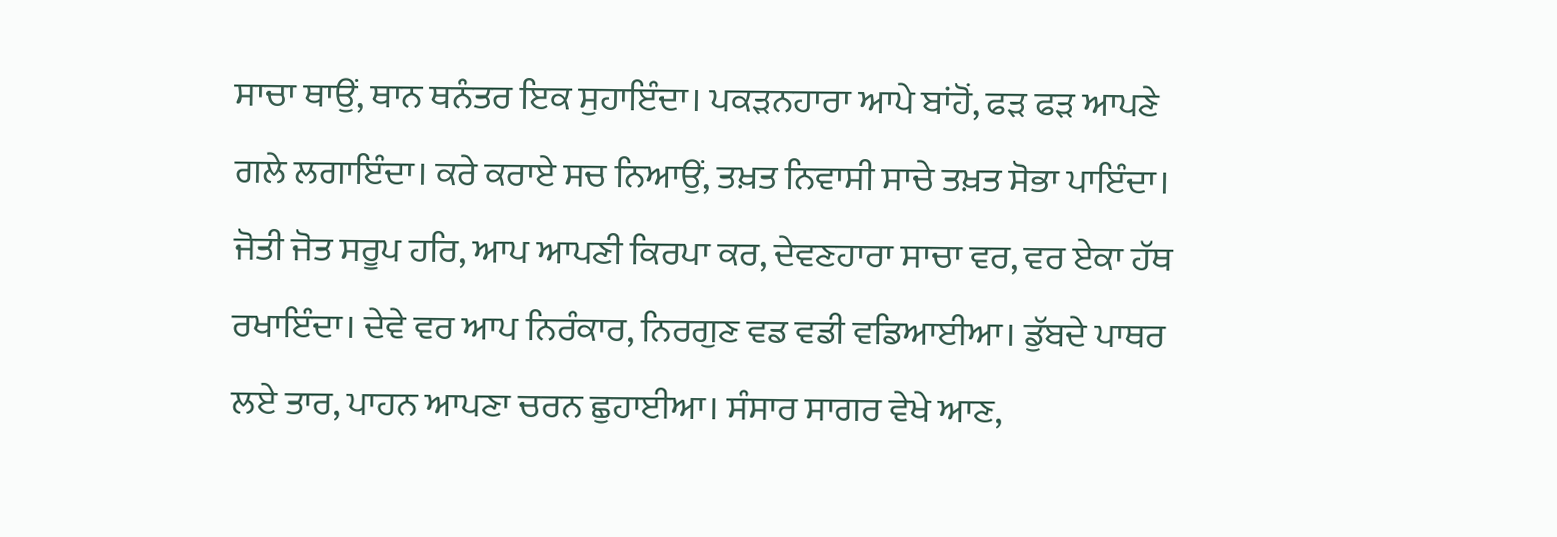ਸਾਚਾ ਥਾਉਂ, ਥਾਨ ਥਨੰਤਰ ਇਕ ਸੁਹਾਇੰਦਾ। ਪਕੜਨਹਾਰਾ ਆਪੇ ਬਾਂਹੋਂ, ਫੜ ਫੜ ਆਪਣੇ ਗਲੇ ਲਗਾਇੰਦਾ। ਕਰੇ ਕਰਾਏ ਸਚ ਨਿਆਉਂ, ਤਖ਼ਤ ਨਿਵਾਸੀ ਸਾਚੇ ਤਖ਼ਤ ਸੋਭਾ ਪਾਇੰਦਾ। ਜੋਤੀ ਜੋਤ ਸਰੂਪ ਹਰਿ, ਆਪ ਆਪਣੀ ਕਿਰਪਾ ਕਰ, ਦੇਵਣਹਾਰਾ ਸਾਚਾ ਵਰ, ਵਰ ਏਕਾ ਹੱਥ ਰਖਾਇੰਦਾ। ਦੇਵੇ ਵਰ ਆਪ ਨਿਰੰਕਾਰ, ਨਿਰਗੁਣ ਵਡ ਵਡੀ ਵਡਿਆਈਆ। ਡੁੱਬਦੇ ਪਾਥਰ ਲਏ ਤਾਰ, ਪਾਹਨ ਆਪਣਾ ਚਰਨ ਛੁਹਾਈਆ। ਸੰਸਾਰ ਸਾਗਰ ਵੇਖੇ ਆਣ,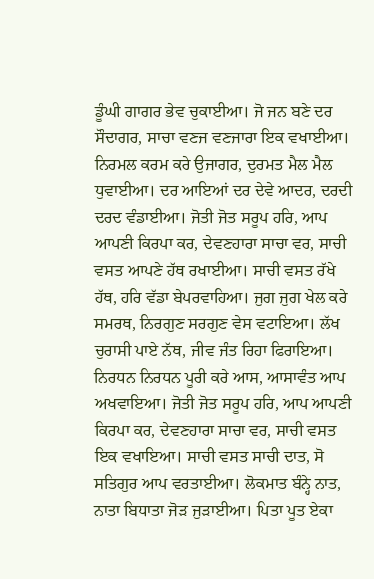ਡੂੰਘੀ ਗਾਗਰ ਭੇਵ ਚੁਕਾਈਆ। ਜੋ ਜਨ ਬਣੇ ਦਰ ਸੌਦਾਗਰ, ਸਾਚਾ ਵਣਜ ਵਣਜਾਰਾ ਇਕ ਵਖਾਈਆ। ਨਿਰਮਲ ਕਰਮ ਕਰੇ ਉਜਾਗਰ, ਦੁਰਮਤ ਮੈਲ ਮੈਲ ਧੁਵਾਈਆ। ਦਰ ਆਇਆਂ ਦਰ ਦੇਵੇ ਆਦਰ, ਦਰਦੀ ਦਰਦ ਵੰਡਾਈਆ। ਜੋਤੀ ਜੋਤ ਸਰੂਪ ਹਰਿ, ਆਪ ਆਪਣੀ ਕਿਰਪਾ ਕਰ, ਦੇਵਣਹਾਰਾ ਸਾਚਾ ਵਰ, ਸਾਚੀ ਵਸਤ ਆਪਣੇ ਹੱਥ ਰਖਾਈਆ। ਸਾਚੀ ਵਸਤ ਰੱਖੇ ਹੱਥ, ਹਰਿ ਵੱਡਾ ਬੇਪਰਵਾਹਿਆ। ਜੁਗ ਜੁਗ ਖੇਲ ਕਰੇ ਸਮਰਥ, ਨਿਰਗੁਣ ਸਰਗੁਣ ਵੇਸ ਵਟਾਇਆ। ਲੱਖ ਚੁਰਾਸੀ ਪਾਏ ਨੱਥ, ਜੀਵ ਜੰਤ ਰਿਹਾ ਫਿਰਾਇਆ। ਨਿਰਧਨ ਨਿਰਧਨ ਪੂਰੀ ਕਰੇ ਆਸ, ਆਸਾਵੰਤ ਆਪ ਅਖਵਾਇਆ। ਜੋਤੀ ਜੋਤ ਸਰੂਪ ਹਰਿ, ਆਪ ਆਪਣੀ ਕਿਰਪਾ ਕਰ, ਦੇਵਣਹਾਰਾ ਸਾਚਾ ਵਰ, ਸਾਚੀ ਵਸਤ ਇਕ ਵਖਾਇਆ। ਸਾਚੀ ਵਸਤ ਸਾਚੀ ਦਾਤ, ਸੋ ਸਤਿਗੁਰ ਆਪ ਵਰਤਾਈਆ। ਲੋਕਮਾਤ ਬੰਨ੍ਹੇ ਨਾਤ, ਨਾਤਾ ਬਿਧਾਤਾ ਜੋੜ ਜੁੜਾਈਆ। ਪਿਤਾ ਪੂਤ ਏਕਾ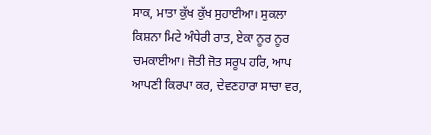ਸਾਕ, ਮਾਤਾ ਕੁੱਖ ਕੁੱਖ ਸੁਹਾਈਆ। ਸੁਕਲਾ ਕਿਸ਼ਨਾ ਮਿਟੇ ਅੰਧੇਰੀ ਰਾਤ, ਏਕਾ ਨੂਰ ਨੂਰ ਚਮਕਾਈਆ। ਜੋਤੀ ਜੋਤ ਸਰੂਪ ਹਰਿ, ਆਪ ਆਪਣੀ ਕਿਰਪਾ ਕਰ, ਦੇਵਣਹਾਰਾ ਸਾਚਾ ਵਰ,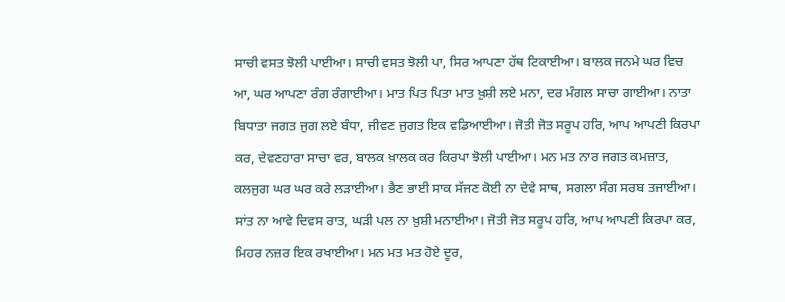ਸਾਚੀ ਵਸਤ ਝੋਲੀ ਪਾਈਆ। ਸਾਚੀ ਵਸਤ ਝੋਲੀ ਪਾ, ਸਿਰ ਆਪਣਾ ਹੱਥ ਟਿਕਾਈਆ। ਬਾਲਕ ਜਨਮੇ ਘਰ ਵਿਚ ਆ, ਘਰ ਆਪਣਾ ਰੰਗ ਰੰਗਾਈਆ। ਮਾਤ ਪਿਤ ਪਿਤਾ ਮਾਤ ਖ਼ੁਸ਼ੀ ਲਏ ਮਨਾ, ਦਰ ਮੰਗਲ ਸਾਚਾ ਗਾਈਆ। ਨਾਤਾ ਬਿਧਾਤਾ ਜਗਤ ਜੁਗ ਲਏ ਬੰਧਾ, ਜੀਵਣ ਜੁਗਤ ਇਕ ਵਡਿਆਈਆ। ਜੋਤੀ ਜੋਤ ਸਰੂਪ ਹਰਿ, ਆਪ ਆਪਣੀ ਕਿਰਪਾ ਕਰ, ਦੇਵਣਹਾਰਾ ਸਾਚਾ ਵਰ, ਬਾਲਕ ਖ਼ਾਲਕ ਕਰ ਕਿਰਪਾ ਝੋਲੀ ਪਾਈਆ। ਮਨ ਮਤ ਨਾਰ ਜਗਤ ਕਮਜ਼ਾਤ, ਕਲਜੁਗ ਘਰ ਘਰ ਕਰੇ ਲੜਾਈਆ। ਭੈਣ ਭਾਈ ਸਾਕ ਸੱਜਣ ਕੋਈ ਨਾ ਦੇਵੇ ਸਾਥ, ਸਗਲਾ ਸੰਗ ਸਰਬ ਤਜਾਈਆ। ਸਾਂਤ ਨਾ ਆਵੇ ਦਿਵਸ ਰਾਤ, ਘੜੀ ਪਲ ਨਾ ਖ਼ੁਸ਼ੀ ਮਨਾਈਆ। ਜੋਤੀ ਜੋਤ ਸਰੂਪ ਹਰਿ, ਆਪ ਆਪਣੀ ਕਿਰਪਾ ਕਰ, ਮਿਹਰ ਨਜ਼ਰ ਇਕ ਰਖਾਈਆ। ਮਨ ਮਤ ਮਤ ਹੋਏ ਦੂਰ,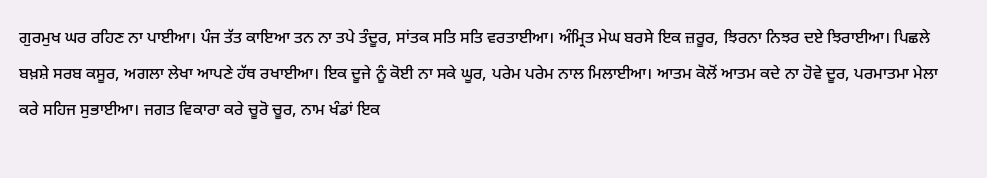ਗੁਰਮੁਖ ਘਰ ਰਹਿਣ ਨਾ ਪਾਈਆ। ਪੰਜ ਤੱਤ ਕਾਇਆ ਤਨ ਨਾ ਤਪੇ ਤੰਦੂਰ, ਸਾਂਤਕ ਸਤਿ ਸਤਿ ਵਰਤਾਈਆ। ਅੰਮ੍ਰਿਤ ਮੇਘ ਬਰਸੇ ਇਕ ਜ਼ਰੂਰ, ਝਿਰਨਾ ਨਿਝਰ ਦਏ ਝਿਰਾਈਆ। ਪਿਛਲੇ ਬਖ਼ਸ਼ੇ ਸਰਬ ਕਸੂਰ, ਅਗਲਾ ਲੇਖਾ ਆਪਣੇ ਹੱਥ ਰਖਾਈਆ। ਇਕ ਦੂਜੇ ਨੂੰ ਕੋਈ ਨਾ ਸਕੇ ਘੂਰ, ਪਰੇਮ ਪਰੇਮ ਨਾਲ ਮਿਲਾਈਆ। ਆਤਮ ਕੋਲੋਂ ਆਤਮ ਕਦੇ ਨਾ ਹੋਵੇ ਦੂਰ, ਪਰਮਾਤਮਾ ਮੇਲਾ ਕਰੇ ਸਹਿਜ ਸੁਭਾਈਆ। ਜਗਤ ਵਿਕਾਰਾ ਕਰੇ ਚੂਰੋ ਚੂਰ, ਨਾਮ ਖੰਡਾਂ ਇਕ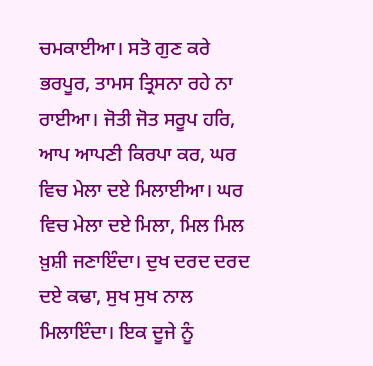ਚਮਕਾਈਆ। ਸਤੋ ਗੁਣ ਕਰੇ ਭਰਪੂਰ, ਤਾਮਸ ਤ੍ਰਿਸਨਾ ਰਹੇ ਨਾ ਰਾਈਆ। ਜੋਤੀ ਜੋਤ ਸਰੂਪ ਹਰਿ, ਆਪ ਆਪਣੀ ਕਿਰਪਾ ਕਰ, ਘਰ ਵਿਚ ਮੇਲਾ ਦਏ ਮਿਲਾਈਆ। ਘਰ ਵਿਚ ਮੇਲਾ ਦਏ ਮਿਲਾ, ਮਿਲ ਮਿਲ ਖ਼ੁਸ਼ੀ ਜਣਾਇੰਦਾ। ਦੁਖ ਦਰਦ ਦਰਦ ਦਏ ਕਢਾ, ਸੁਖ ਸੁਖ ਨਾਲ ਮਿਲਾਇੰਦਾ। ਇਕ ਦੂਜੇ ਨੂੰ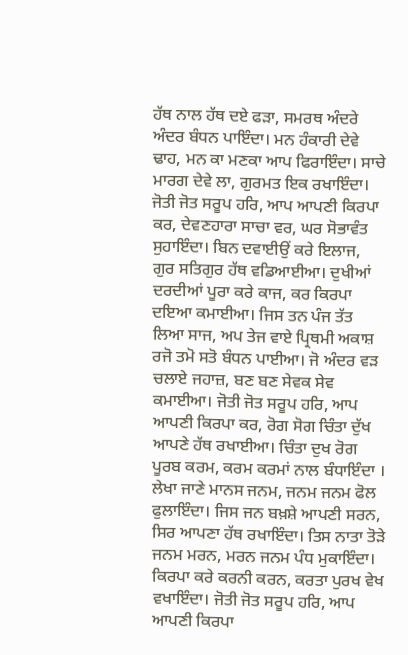ਹੱਥ ਨਾਲ ਹੱਥ ਦਏ ਫੜਾ, ਸਮਰਥ ਅੰਦਰੇ ਅੰਦਰ ਬੰਧਨ ਪਾਇੰਦਾ। ਮਨ ਹੰਕਾਰੀ ਦੇਵੇ ਢਾਹ, ਮਨ ਕਾ ਮਣਕਾ ਆਪ ਫਿਰਾਇੰਦਾ। ਸਾਚੇ ਮਾਰਗ ਦੇਵੇ ਲਾ, ਗੁਰਮਤ ਇਕ ਰਖਾਇੰਦਾ। ਜੋਤੀ ਜੋਤ ਸਰੂਪ ਹਰਿ, ਆਪ ਆਪਣੀ ਕਿਰਪਾ ਕਰ, ਦੇਵਣਹਾਰਾ ਸਾਚਾ ਵਰ, ਘਰ ਸੋਭਾਵੰਤ ਸੁਹਾਇੰਦਾ। ਬਿਨ ਦਵਾਈਉਂ ਕਰੇ ਇਲਾਜ, ਗੁਰ ਸਤਿਗੁਰ ਹੱਥ ਵਡਿਆਈਆ। ਦੁਖੀਆਂ ਦਰਦੀਆਂ ਪੂਰਾ ਕਰੇ ਕਾਜ, ਕਰ ਕਿਰਪਾ ਦਇਆ ਕਮਾਈਆ। ਜਿਸ ਤਨ ਪੰਜ ਤੱਤ ਲਿਆ ਸਾਜ, ਅਪ ਤੇਜ ਵਾਏ ਪ੍ਰਿਥਮੀ ਅਕਾਸ਼ ਰਜੋ ਤਮੋ ਸਤੋ ਬੰਧਨ ਪਾਈਆ। ਜੋ ਅੰਦਰ ਵੜ ਚਲਾਏ ਜਹਾਜ਼, ਬਣ ਬਣ ਸੇਵਕ ਸੇਵ ਕਮਾਈਆ। ਜੋਤੀ ਜੋਤ ਸਰੂਪ ਹਰਿ, ਆਪ ਆਪਣੀ ਕਿਰਪਾ ਕਰ, ਰੋਗ ਸੋਗ ਚਿੰਤਾ ਦੁੱਖ ਆਪਣੇ ਹੱਥ ਰਖਾਈਆ। ਚਿੰਤਾ ਦੁਖ ਰੋਗ ਪੂਰਬ ਕਰਮ, ਕਰਮ ਕਰਮਾਂ ਨਾਲ ਬੰਧਾਇੰਦਾ । ਲੇਖਾ ਜਾਣੇ ਮਾਨਸ ਜਨਮ, ਜਨਮ ਜਨਮ ਫੋਲ ਫੁਲਾਇੰਦਾ। ਜਿਸ ਜਨ ਬਖ਼ਸ਼ੇ ਆਪਣੀ ਸਰਨ, ਸਿਰ ਆਪਣਾ ਹੱਥ ਰਖਾਇੰਦਾ। ਤਿਸ ਨਾਤਾ ਤੋੜੇ ਜਨਮ ਮਰਨ, ਮਰਨ ਜਨਮ ਪੰਧ ਮੁਕਾਇੰਦਾ। ਕਿਰਪਾ ਕਰੇ ਕਰਨੀ ਕਰਨ, ਕਰਤਾ ਪੁਰਖ ਵੇਖ ਵਖਾਇੰਦਾ। ਜੋਤੀ ਜੋਤ ਸਰੂਪ ਹਰਿ, ਆਪ ਆਪਣੀ ਕਿਰਪਾ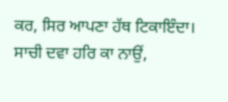ਕਰ, ਸਿਰ ਆਪਣਾ ਹੱਥ ਟਿਕਾਇੰਦਾ। ਸਾਚੀ ਦਵਾ ਹਰਿ ਕਾ ਨਾਉਂ,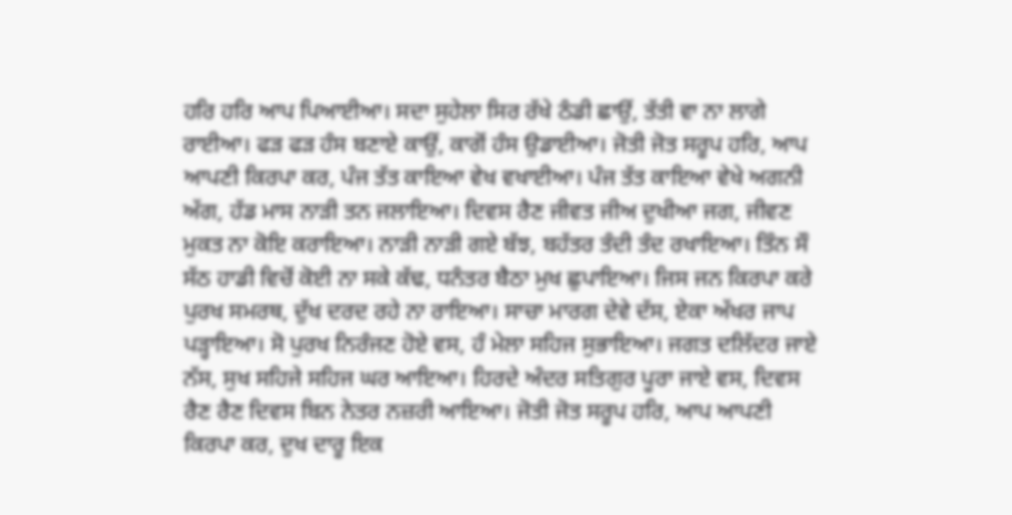ਹਰਿ ਹਰਿ ਆਪ ਪਿਆਈਆ। ਸਦਾ ਸੁਹੇਲਾ ਸਿਰ ਰੱਖੇ ਠੰਡੀ ਛਾਉਂ, ਤੱਤੀ ਵਾ ਨਾ ਲਾਗੇ ਰਾਈਆ। ਫੜ ਫੜ ਹੰਸ ਬਣਾਏ ਕਾਉਂ, ਕਾਗੋਂ ਹੰਸ ਉਡਾਈਆ। ਜੋਤੀ ਜੋਤ ਸਰੂਪ ਹਰਿ, ਆਪ ਆਪਣੀ ਕਿਰਪਾ ਕਰ, ਪੰਜ ਤੱਤ ਕਾਇਆ ਵੇਖ ਵਖਾਈਆ। ਪੰਜ ਤੱਤ ਕਾਇਆ ਵੇਖੇ ਅਗਨੀ ਅੱਗ, ਹੱਡ ਮਾਸ ਨਾੜੀ ਤਨ ਜਲਾਇਆ। ਦਿਵਸ ਰੈਣ ਜੀਵਤ ਜੀਅ ਦੁਖੀਆ ਜਗ, ਜੀਵਣ ਮੁਕਤ ਨਾ ਕੋਇ ਕਰਾਇਆ। ਨਾੜੀ ਨਾੜੀ ਗਏ ਬੱਝ, ਬਹੱਤਰ ਤੰਦੀ ਤੰਦ ਰਖਾਇਆ। ਤਿੰਨ ਸੌ ਸੱਠ ਹਾਡੀ ਵਿਚੋਂ ਕੋਈ ਨਾ ਸਕੇ ਕੱਢ, ਧਨੰਤਰ ਬੈਠਾ ਮੁਖ ਛੁਪਾਇਆ। ਜਿਸ ਜਨ ਕਿਰਪਾ ਕਰੇ ਪੁਰਖ ਸਮਰਥ, ਦੁੱਖ ਦਰਦ ਰਹੇ ਨਾ ਰਾਇਆ। ਸਾਚਾ ਮਾਰਗ ਦੇਵੇ ਦੱਸ, ਏਕਾ ਅੱਖਰ ਜਾਪ ਪੜ੍ਹਾਇਆ। ਸੋ ਪੁਰਖ ਨਿਰੰਜਣ ਹੋਏ ਵਸ, ਹੰ ਮੇਲਾ ਸਹਿਜ ਸੁਭਾਇਆ। ਜਗਤ ਦਲਿੱਦਰ ਜਾਏ ਨੱਸ, ਸੁਖ ਸਹਿਜੇ ਸਹਿਜ ਘਰ ਆਇਆ। ਹਿਰਦੇ ਅੰਦਰ ਸਤਿਗੁਰ ਪੂਰਾ ਜਾਏ ਵਸ, ਦਿਵਸ ਰੈਣ ਰੈਣ ਦਿਵਸ ਬਿਨ ਨੇਤਰ ਨਜ਼ਰੀ ਆਇਆ। ਜੋਤੀ ਜੋਤ ਸਰੂਪ ਹਰਿ, ਆਪ ਆਪਣੀ ਕਿਰਪਾ ਕਰ, ਦੁਖ ਦਾਰੂ ਇਕ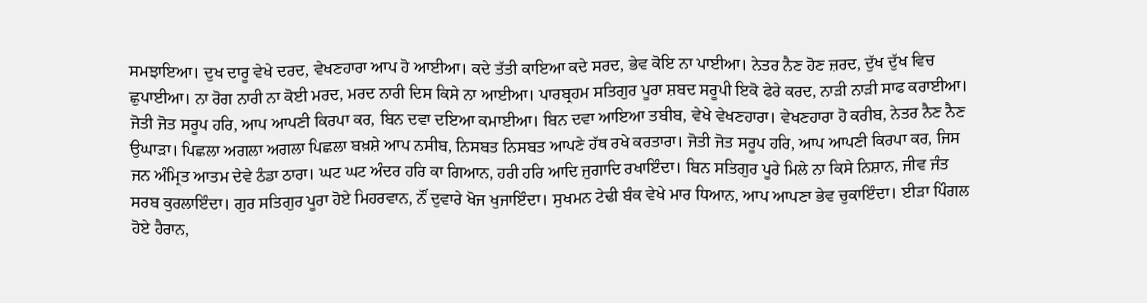ਸਮਝਾਇਆ। ਦੁਖ ਦਾਰੂ ਵੇਖੇ ਦਰਦ, ਵੇਖਣਹਾਰਾ ਆਪ ਹੋ ਆਈਆ। ਕਦੇ ਤੱਤੀ ਕਾਇਆ ਕਦੇ ਸਰਦ, ਭੇਵ ਕੋਇ ਨਾ ਪਾਈਆ। ਨੇਤਰ ਨੈਣ ਹੋਣ ਜ਼ਰਦ, ਦੁੱਖ ਦੁੱਖ ਵਿਚ ਛੁਪਾਈਆ। ਨਾ ਰੋਗ ਨਾਰੀ ਨਾ ਕੋਈ ਮਰਦ, ਮਰਦ ਨਾਰੀ ਦਿਸ ਕਿਸੇ ਨਾ ਆਈਆ। ਪਾਰਬ੍ਰਹਮ ਸਤਿਗੁਰ ਪੂਰਾ ਸ਼ਬਦ ਸਰੂਪੀ ਇਕੋ ਫੇਰੇ ਕਰਦ, ਨਾੜੀ ਨਾੜੀ ਸਾਫ ਕਰਾਈਆ। ਜੋਤੀ ਜੋਤ ਸਰੂਪ ਹਰਿ, ਆਪ ਆਪਣੀ ਕਿਰਪਾ ਕਰ, ਬਿਨ ਦਵਾ ਦਇਆ ਕਮਾਈਆ। ਬਿਨ ਦਵਾ ਆਇਆ ਤਬੀਬ, ਵੇਖੇ ਵੇਖਣਹਾਰਾ। ਵੇਖਣਹਾਰਾ ਹੋ ਕਰੀਬ, ਨੇਤਰ ਨੈਣ ਨੈਣ ਉਘਾੜਾ। ਪਿਛਲਾ ਅਗਲਾ ਅਗਲਾ ਪਿਛਲਾ ਬਖ਼ਸ਼ੇ ਆਪ ਨਸੀਬ, ਨਿਸਬਤ ਨਿਸਬਤ ਆਪਣੇ ਹੱਥ ਰਖੇ ਕਰਤਾਰਾ। ਜੋਤੀ ਜੋਤ ਸਰੂਪ ਹਰਿ, ਆਪ ਆਪਣੀ ਕਿਰਪਾ ਕਰ, ਜਿਸ ਜਨ ਅੰਮ੍ਰਿਤ ਆਤਮ ਦੇਵੇ ਠੰਡਾ ਠਾਰਾ। ਘਟ ਘਟ ਅੰਦਰ ਹਰਿ ਕਾ ਗਿਆਨ, ਹਰੀ ਹਰਿ ਆਦਿ ਜੁਗਾਦਿ ਰਖਾਇੰਦਾ। ਬਿਨ ਸਤਿਗੁਰ ਪੂਰੇ ਮਿਲੇ ਨਾ ਕਿਸੇ ਨਿਸ਼ਾਨ, ਜੀਵ ਜੰਤ ਸਰਬ ਕੁਰਲਾਇੰਦਾ। ਗੁਰ ਸਤਿਗੁਰ ਪੂਰਾ ਹੋਏ ਮਿਹਰਵਾਨ, ਨੌਂ ਦੁਵਾਰੇ ਖੋਜ ਖੁਜਾਇੰਦਾ। ਸੁਖਮਨ ਟੇਢੀ ਬੰਕ ਵੇਖੇ ਮਾਰ ਧਿਆਨ, ਆਪ ਆਪਣਾ ਭੇਵ ਚੁਕਾਇੰਦਾ। ਈੜਾ ਪਿੰਗਲ ਹੋਏ ਹੈਰਾਨ,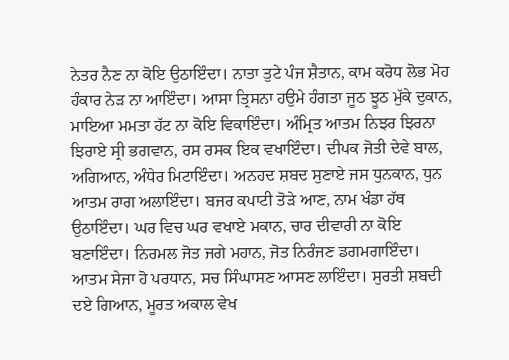ਨੇਤਰ ਨੈਣ ਨਾ ਕੋਇ ਉਠਾਇੰਦਾ। ਨਾਤਾ ਤੁਟੇ ਪੰਜ ਸ਼ੈਤਾਨ, ਕਾਮ ਕਰੋਧ ਲੋਭ ਮੋਹ ਹੰਕਾਰ ਨੇੜ ਨਾ ਆਇੰਦਾ। ਆਸਾ ਤ੍ਰਿਸਨਾ ਹਉਮੇ ਹੰਗਤਾ ਜੂਠ ਝੂਠ ਮੁੱਕੇ ਦੁਕਾਨ, ਮਾਇਆ ਮਮਤਾ ਹੱਟ ਨਾ ਕੋਇ ਵਿਕਾਇੰਦਾ। ਅੰਮ੍ਰਿਤ ਆਤਮ ਨਿਝਰ ਝਿਰਨਾ ਝਿਰਾਏ ਸ੍ਰੀ ਭਗਵਾਨ, ਰਸ ਰਸਕ ਇਕ ਵਖਾਇੰਦਾ। ਦੀਪਕ ਜੋਤੀ ਦੇਵੇ ਬਾਲ, ਅਗਿਆਨ, ਅੰਧੇਰ ਮਿਟਾਇੰਦਾ। ਅਨਹਦ ਸ਼ਬਦ ਸੁਣਾਏ ਜਸ ਧੁਨਕਾਨ, ਧੁਨ ਆਤਮ ਰਾਗ ਅਲਾਇੰਦਾ। ਬਜਰ ਕਪਾਟੀ ਤੋੜੇ ਆਣ, ਨਾਮ ਖੰਡਾ ਹੱਥ ਉਠਾਇੰਦਾ। ਘਰ ਵਿਚ ਘਰ ਵਖਾਏ ਮਕਾਨ, ਚਾਰ ਦੀਵਾਰੀ ਨਾ ਕੋਇ ਬਣਾਇੰਦਾ। ਨਿਰਮਲ ਜੋਤ ਜਗੇ ਮਹਾਨ, ਜੋਤ ਨਿਰੰਜਣ ਡਗਮਗਾਇੰਦਾ। ਆਤਮ ਸੇਜਾ ਹੋ ਪਰਧਾਨ, ਸਚ ਸਿੰਘਾਸਣ ਆਸਣ ਲਾਇੰਦਾ। ਸੁਰਤੀ ਸ਼ਬਦੀ ਦਏ ਗਿਆਨ, ਮੂਰਤ ਅਕਾਲ ਵੇਖ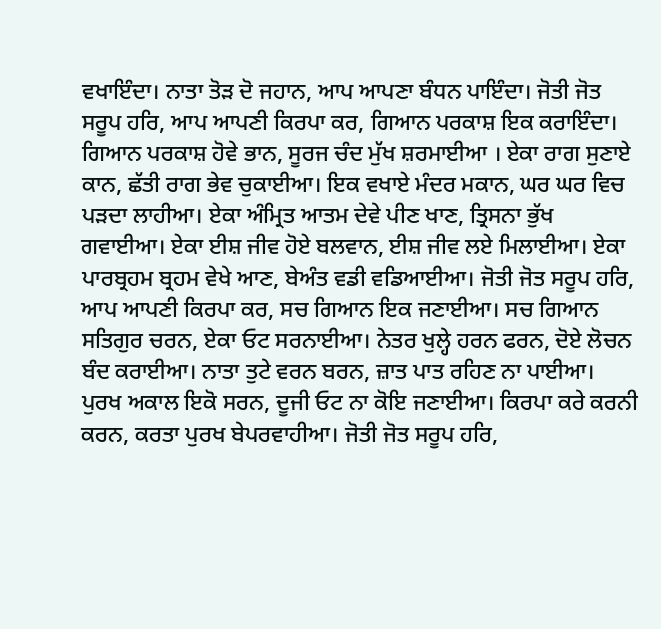ਵਖਾਇੰਦਾ। ਨਾਤਾ ਤੋੜ ਦੋ ਜਹਾਨ, ਆਪ ਆਪਣਾ ਬੰਧਨ ਪਾਇੰਦਾ। ਜੋਤੀ ਜੋਤ ਸਰੂਪ ਹਰਿ, ਆਪ ਆਪਣੀ ਕਿਰਪਾ ਕਰ, ਗਿਆਨ ਪਰਕਾਸ਼ ਇਕ ਕਰਾਇੰਦਾ। ਗਿਆਨ ਪਰਕਾਸ਼ ਹੋਵੇ ਭਾਨ, ਸੂਰਜ ਚੰਦ ਮੁੱਖ ਸ਼ਰਮਾਈਆ । ਏਕਾ ਰਾਗ ਸੁਣਾਏ ਕਾਨ, ਛੱਤੀ ਰਾਗ ਭੇਵ ਚੁਕਾਈਆ। ਇਕ ਵਖਾਏ ਮੰਦਰ ਮਕਾਨ, ਘਰ ਘਰ ਵਿਚ ਪੜਦਾ ਲਾਹੀਆ। ਏਕਾ ਅੰਮ੍ਰਿਤ ਆਤਮ ਦੇਵੇ ਪੀਣ ਖਾਣ, ਤ੍ਰਿਸਨਾ ਭੁੱਖ ਗਵਾਈਆ। ਏਕਾ ਈਸ਼ ਜੀਵ ਹੋਏ ਬਲਵਾਨ, ਈਸ਼ ਜੀਵ ਲਏ ਮਿਲਾਈਆ। ਏਕਾ ਪਾਰਬ੍ਰਹਮ ਬ੍ਰਹਮ ਵੇਖੇ ਆਣ, ਬੇਅੰਤ ਵਡੀ ਵਡਿਆਈਆ। ਜੋਤੀ ਜੋਤ ਸਰੂਪ ਹਰਿ, ਆਪ ਆਪਣੀ ਕਿਰਪਾ ਕਰ, ਸਚ ਗਿਆਨ ਇਕ ਜਣਾਈਆ। ਸਚ ਗਿਆਨ ਸਤਿਗੁਰ ਚਰਨ, ਏਕਾ ਓਟ ਸਰਨਾਈਆ। ਨੇਤਰ ਖੁਲ੍ਹੇ ਹਰਨ ਫਰਨ, ਦੋਏ ਲੋਚਨ ਬੰਦ ਕਰਾਈਆ। ਨਾਤਾ ਤੁਟੇ ਵਰਨ ਬਰਨ, ਜ਼ਾਤ ਪਾਤ ਰਹਿਣ ਨਾ ਪਾਈਆ। ਪੁਰਖ ਅਕਾਲ ਇਕੋ ਸਰਨ, ਦੂਜੀ ਓਟ ਨਾ ਕੋਇ ਜਣਾਈਆ। ਕਿਰਪਾ ਕਰੇ ਕਰਨੀ ਕਰਨ, ਕਰਤਾ ਪੁਰਖ ਬੇਪਰਵਾਹੀਆ। ਜੋਤੀ ਜੋਤ ਸਰੂਪ ਹਰਿ,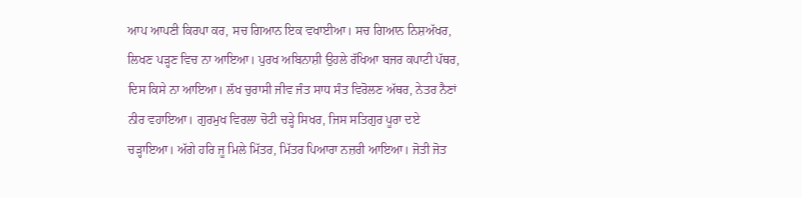ਆਪ ਆਪਣੀ ਕਿਰਪਾ ਕਰ, ਸਚ ਗਿਆਨ ਇਕ ਵਖਾਈਆ। ਸਚ ਗਿਆਨ ਨਿਸ਼ਅੱਖਰ, ਲਿਖਣ ਪੜ੍ਹਣ ਵਿਚ ਨਾ ਆਇਆ। ਪੁਰਖ ਅਬਿਨਾਸ਼ੀ ਉਹਲੇ ਰੱਖਿਆ ਬਜਰ ਕਪਾਟੀ ਪੱਥਰ, ਦਿਸ ਕਿਸੇ ਨਾ ਆਇਆ। ਲੱਖ ਚੁਰਾਸੀ ਜੀਵ ਜੰਤ ਸਾਧ ਸੰਤ ਵਿਰੋਲਣ ਅੱਥਰ, ਨੇਤਰ ਨੈਣਾਂ ਨੀਰ ਵਹਾਇਆ। ਗੁਰਮੁਖ ਵਿਰਲਾ ਚੋਟੀ ਚੜ੍ਹੇ ਸਿਖਰ, ਜਿਸ ਸਤਿਗੁਰ ਪੂਰਾ ਦਏ ਚੜ੍ਹਾਇਆ। ਅੱਗੇ ਹਰਿ ਜੂ ਮਿਲੇ ਮਿੱਤਰ, ਮਿੱਤਰ ਪਿਆਰਾ ਨਜ਼ਰੀ ਆਇਆ। ਜੋਤੀ ਜੋਤ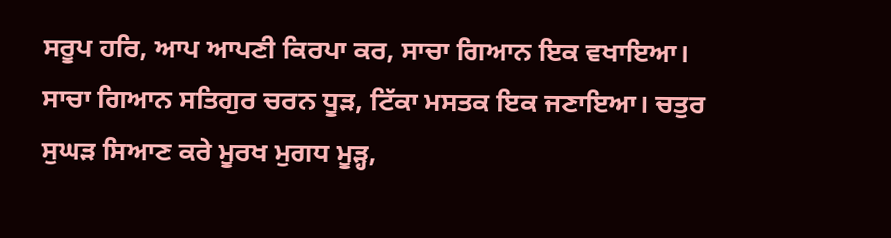ਸਰੂਪ ਹਰਿ, ਆਪ ਆਪਣੀ ਕਿਰਪਾ ਕਰ, ਸਾਚਾ ਗਿਆਨ ਇਕ ਵਖਾਇਆ। ਸਾਚਾ ਗਿਆਨ ਸਤਿਗੁਰ ਚਰਨ ਧੂੜ, ਟਿੱਕਾ ਮਸਤਕ ਇਕ ਜਣਾਇਆ। ਚਤੁਰ ਸੁਘੜ ਸਿਆਣ ਕਰੇ ਮੂਰਖ ਮੁਗਧ ਮੂੜ੍ਹ,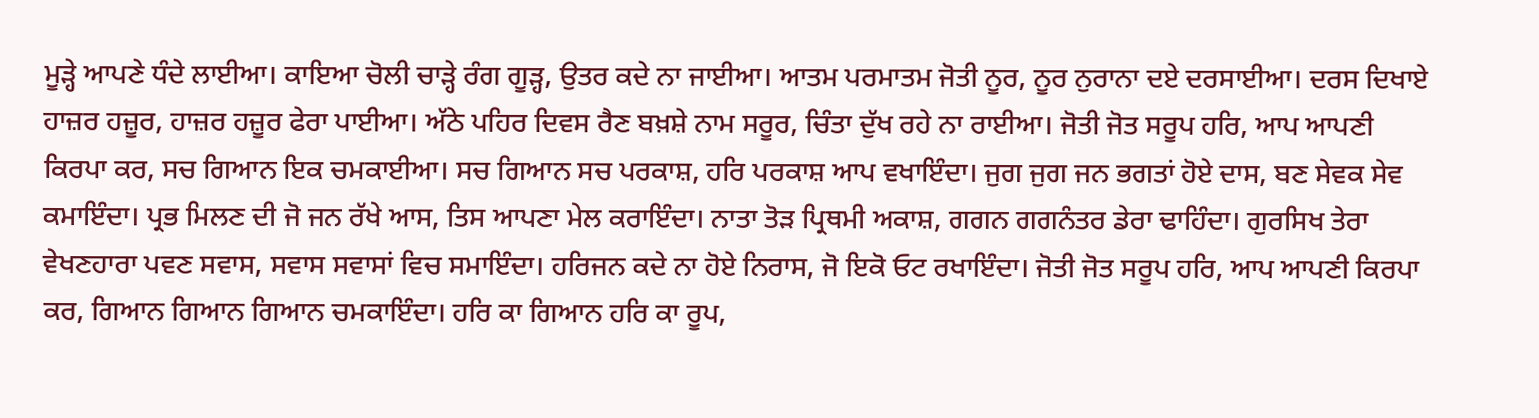ਮੂੜ੍ਹੇ ਆਪਣੇ ਧੰਦੇ ਲਾਈਆ। ਕਾਇਆ ਚੋਲੀ ਚਾੜ੍ਹੇ ਰੰਗ ਗੂੜ੍ਹ, ਉਤਰ ਕਦੇ ਨਾ ਜਾਈਆ। ਆਤਮ ਪਰਮਾਤਮ ਜੋਤੀ ਨੂਰ, ਨੂਰ ਨੁਰਾਨਾ ਦਏ ਦਰਸਾਈਆ। ਦਰਸ ਦਿਖਾਏ ਹਾਜ਼ਰ ਹਜ਼ੂਰ, ਹਾਜ਼ਰ ਹਜ਼ੂਰ ਫੇਰਾ ਪਾਈਆ। ਅੱਠੇ ਪਹਿਰ ਦਿਵਸ ਰੈਣ ਬਖ਼ਸ਼ੇ ਨਾਮ ਸਰੂਰ, ਚਿੰਤਾ ਦੁੱਖ ਰਹੇ ਨਾ ਰਾਈਆ। ਜੋਤੀ ਜੋਤ ਸਰੂਪ ਹਰਿ, ਆਪ ਆਪਣੀ ਕਿਰਪਾ ਕਰ, ਸਚ ਗਿਆਨ ਇਕ ਚਮਕਾਈਆ। ਸਚ ਗਿਆਨ ਸਚ ਪਰਕਾਸ਼, ਹਰਿ ਪਰਕਾਸ਼ ਆਪ ਵਖਾਇੰਦਾ। ਜੁਗ ਜੁਗ ਜਨ ਭਗਤਾਂ ਹੋਏ ਦਾਸ, ਬਣ ਸੇਵਕ ਸੇਵ ਕਮਾਇੰਦਾ। ਪ੍ਰਭ ਮਿਲਣ ਦੀ ਜੋ ਜਨ ਰੱਖੇ ਆਸ, ਤਿਸ ਆਪਣਾ ਮੇਲ ਕਰਾਇੰਦਾ। ਨਾਤਾ ਤੋੜ ਪ੍ਰਿਥਮੀ ਅਕਾਸ਼, ਗਗਨ ਗਗਨੰਤਰ ਡੇਰਾ ਢਾਹਿੰਦਾ। ਗੁਰਸਿਖ ਤੇਰਾ ਵੇਖਣਹਾਰਾ ਪਵਣ ਸਵਾਸ, ਸਵਾਸ ਸਵਾਸਾਂ ਵਿਚ ਸਮਾਇੰਦਾ। ਹਰਿਜਨ ਕਦੇ ਨਾ ਹੋਏ ਨਿਰਾਸ, ਜੋ ਇਕੋ ਓਟ ਰਖਾਇੰਦਾ। ਜੋਤੀ ਜੋਤ ਸਰੂਪ ਹਰਿ, ਆਪ ਆਪਣੀ ਕਿਰਪਾ ਕਰ, ਗਿਆਨ ਗਿਆਨ ਗਿਆਨ ਚਮਕਾਇੰਦਾ। ਹਰਿ ਕਾ ਗਿਆਨ ਹਰਿ ਕਾ ਰੂਪ,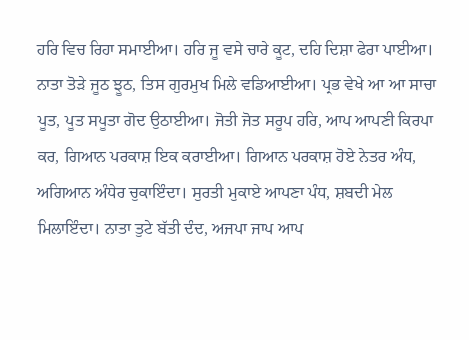ਹਰਿ ਵਿਚ ਰਿਹਾ ਸਮਾਈਆ। ਹਰਿ ਜੂ ਵਸੇ ਚਾਰੇ ਕੂਟ, ਦਹਿ ਦਿਸ਼ਾ ਫੇਰਾ ਪਾਈਆ। ਨਾਤਾ ਤੋੜੇ ਜੂਠ ਝੂਠ, ਤਿਸ ਗੁਰਮੁਖ ਮਿਲੇ ਵਡਿਆਈਆ। ਪ੍ਰਭ ਵੇਖੇ ਆ ਆ ਸਾਚਾ ਪੂਤ, ਪੂਤ ਸਪੂਤਾ ਗੋਦ ਉਠਾਈਆ। ਜੋਤੀ ਜੋਤ ਸਰੂਪ ਹਰਿ, ਆਪ ਆਪਣੀ ਕਿਰਪਾ ਕਰ, ਗਿਆਨ ਪਰਕਾਸ਼ ਇਕ ਕਰਾਈਆ। ਗਿਆਨ ਪਰਕਾਸ਼ ਹੋਏ ਨੇਤਰ ਅੰਧ, ਅਗਿਆਨ ਅੰਧੇਰ ਚੁਕਾਇੰਦਾ। ਸੁਰਤੀ ਮੁਕਾਏ ਆਪਣਾ ਪੰਧ, ਸ਼ਬਦੀ ਮੇਲ ਮਿਲਾਇੰਦਾ। ਨਾਤਾ ਤੁਟੇ ਬੱਤੀ ਦੰਦ, ਅਜਪਾ ਜਾਪ ਆਪ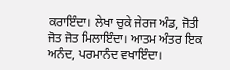ਕਰਾਇੰਦਾ। ਲੇਖਾ ਚੁਕੇ ਜੇਰਜ ਅੰਡ, ਜੋਤੀ ਜੋਤ ਜੋਤ ਮਿਲਾਇੰਦਾ। ਆਤਮ ਅੰਤਰ ਇਕ ਅਨੰਦ, ਪਰਮਾਨੰਦ ਵਖਾਇੰਦਾ।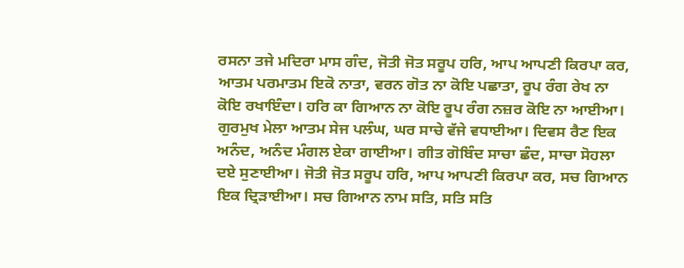ਰਸਨਾ ਤਜੇ ਮਦਿਰਾ ਮਾਸ ਗੰਦ, ਜੋਤੀ ਜੋਤ ਸਰੂਪ ਹਰਿ, ਆਪ ਆਪਣੀ ਕਿਰਪਾ ਕਰ, ਆਤਮ ਪਰਮਾਤਮ ਇਕੋ ਨਾਤਾ, ਵਰਨ ਗੋਤ ਨਾ ਕੋਇ ਪਛਾਤਾ, ਰੂਪ ਰੰਗ ਰੇਖ ਨਾ ਕੋਇ ਰਖਾਇੰਦਾ। ਹਰਿ ਕਾ ਗਿਆਨ ਨਾ ਕੋਇ ਰੂਪ ਰੰਗ ਨਜ਼ਰ ਕੋਇ ਨਾ ਆਈਆ। ਗੁਰਮੁਖ ਮੇਲਾ ਆਤਮ ਸੇਜ ਪਲੰਘ, ਘਰ ਸਾਚੇ ਵੱਜੇ ਵਧਾਈਆ। ਦਿਵਸ ਰੈਣ ਇਕ ਅਨੰਦ, ਅਨੰਦ ਮੰਗਲ ਏਕਾ ਗਾਈਆ। ਗੀਤ ਗੋਬਿੰਦ ਸਾਚਾ ਛੰਦ, ਸਾਚਾ ਸੋਹਲਾ ਦਏ ਸੁਣਾਈਆ। ਜੋਤੀ ਜੋਤ ਸਰੂਪ ਹਰਿ, ਆਪ ਆਪਣੀ ਕਿਰਪਾ ਕਰ, ਸਚ ਗਿਆਨ ਇਕ ਦ੍ਰਿੜਾਈਆ। ਸਚ ਗਿਆਨ ਨਾਮ ਸਤਿ, ਸਤਿ ਸਤਿ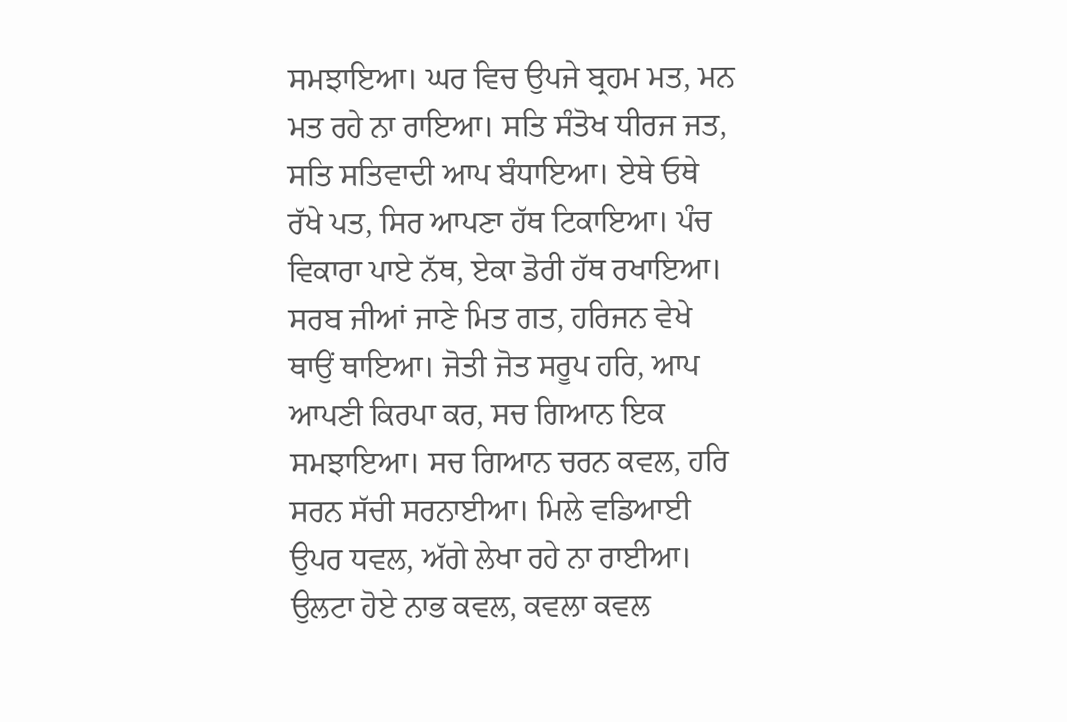ਸਮਝਾਇਆ। ਘਰ ਵਿਚ ਉਪਜੇ ਬ੍ਰਹਮ ਮਤ, ਮਨ ਮਤ ਰਹੇ ਨਾ ਰਾਇਆ। ਸਤਿ ਸੰਤੋਖ ਧੀਰਜ ਜਤ, ਸਤਿ ਸਤਿਵਾਦੀ ਆਪ ਬੰਧਾਇਆ। ਏਥੇ ਓਥੇ ਰੱਖੇ ਪਤ, ਸਿਰ ਆਪਣਾ ਹੱਥ ਟਿਕਾਇਆ। ਪੰਚ ਵਿਕਾਰਾ ਪਾਏ ਨੱਥ, ਏਕਾ ਡੋਰੀ ਹੱਥ ਰਖਾਇਆ। ਸਰਬ ਜੀਆਂ ਜਾਣੇ ਮਿਤ ਗਤ, ਹਰਿਜਨ ਵੇਖੇ ਥਾਉਂ ਥਾਇਆ। ਜੋਤੀ ਜੋਤ ਸਰੂਪ ਹਰਿ, ਆਪ ਆਪਣੀ ਕਿਰਪਾ ਕਰ, ਸਚ ਗਿਆਨ ਇਕ ਸਮਝਾਇਆ। ਸਚ ਗਿਆਨ ਚਰਨ ਕਵਲ, ਹਰਿ ਸਰਨ ਸੱਚੀ ਸਰਨਾਈਆ। ਮਿਲੇ ਵਡਿਆਈ ਉਪਰ ਧਵਲ, ਅੱਗੇ ਲੇਖਾ ਰਹੇ ਨਾ ਰਾਈਆ। ਉਲਟਾ ਹੋਏ ਨਾਭ ਕਵਲ, ਕਵਲਾ ਕਵਲ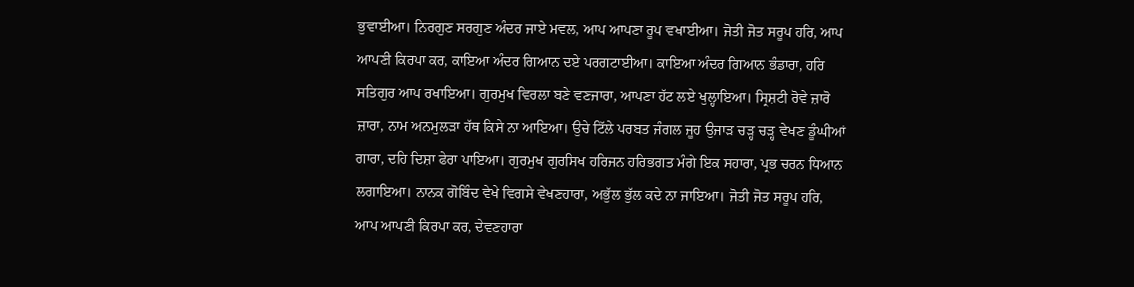ਭੁਵਾਈਆ। ਨਿਰਗੁਣ ਸਰਗੁਣ ਅੰਦਰ ਜਾਏ ਮਵਲ, ਆਪ ਆਪਣਾ ਰੂਪ ਵਖਾਈਆ। ਜੋਤੀ ਜੋਤ ਸਰੂਪ ਹਰਿ, ਆਪ ਆਪਣੀ ਕਿਰਪਾ ਕਰ, ਕਾਇਆ ਅੰਦਰ ਗਿਆਨ ਦਏ ਪਰਗਟਾਈਆ। ਕਾਇਆ ਅੰਦਰ ਗਿਆਨ ਭੰਡਾਰਾ, ਹਰਿ ਸਤਿਗੁਰ ਆਪ ਰਖਾਇਆ। ਗੁਰਮੁਖ ਵਿਰਲਾ ਬਣੇ ਵਣਜਾਰਾ, ਆਪਣਾ ਹੱਟ ਲਏ ਖੁਲ੍ਹਾਇਆ। ਸ੍ਰਿਸ਼ਟੀ ਰੋਵੇ ਜ਼ਾਰੋ ਜ਼ਾਰਾ, ਨਾਮ ਅਨਮੁਲੜਾ ਹੱਥ ਕਿਸੇ ਨਾ ਆਇਆ। ਉਚੇ ਟਿੱਲੇ ਪਰਬਤ ਜੰਗਲ ਜੂਹ ਉਜਾੜ ਚੜ੍ਹ ਚੜ੍ਹ ਵੇਖਣ ਡੂੰਘੀਆਂ ਗਾਰਾ, ਦਹਿ ਦਿਸ਼ਾ ਫੇਰਾ ਪਾਇਆ। ਗੁਰਮੁਖ ਗੁਰਸਿਖ ਹਰਿਜਨ ਹਰਿਭਗਤ ਮੰਗੇ ਇਕ ਸਹਾਰਾ, ਪ੍ਰਭ ਚਰਨ ਧਿਆਨ ਲਗਾਇਆ। ਨਾਨਕ ਗੋਬਿੰਦ ਵੇਖੇ ਵਿਗਸੇ ਵੇਖਣਹਾਰਾ, ਅਭੁੱਲ ਭੁੱਲ ਕਦੇ ਨਾ ਜਾਇਆ। ਜੋਤੀ ਜੋਤ ਸਰੂਪ ਹਰਿ, ਆਪ ਆਪਣੀ ਕਿਰਪਾ ਕਰ, ਦੇਵਣਹਾਰਾ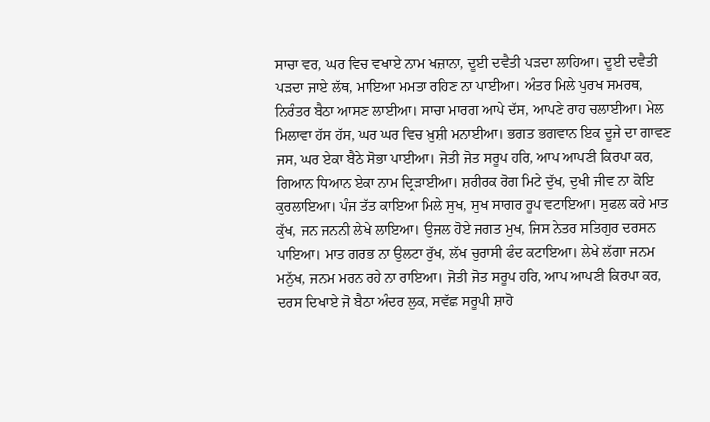ਸਾਚਾ ਵਰ, ਘਰ ਵਿਚ ਵਖਾਏ ਨਾਮ ਖਜ਼ਾਨਾ, ਦੂਈ ਦਵੈਤੀ ਪੜਦਾ ਲਾਹਿਆ। ਦੂਈ ਦਵੈਤੀ ਪੜਦਾ ਜਾਏ ਲੱਥ, ਮਾਇਆ ਮਮਤਾ ਰਹਿਣ ਨਾ ਪਾਈਆ। ਅੰਤਰ ਮਿਲੇ ਪੁਰਖ ਸਮਰਥ, ਨਿਰੰਤਰ ਬੈਠਾ ਆਸਣ ਲਾਈਆ। ਸਾਚਾ ਮਾਰਗ ਆਪੇ ਦੱਸ, ਆਪਣੇ ਰਾਹ ਚਲਾਈਆ। ਮੇਲ ਮਿਲਾਵਾ ਹੱਸ ਹੱਸ, ਘਰ ਘਰ ਵਿਚ ਖ਼ੁਸ਼ੀ ਮਨਾਈਆ। ਭਗਤ ਭਗਵਾਨ ਇਕ ਦੂਜੇ ਦਾ ਗਾਵਣ ਜਸ, ਘਰ ਏਕਾ ਬੈਠੇ ਸੋਭਾ ਪਾਈਆ। ਜੋਤੀ ਜੋਤ ਸਰੂਪ ਹਰਿ, ਆਪ ਆਪਣੀ ਕਿਰਪਾ ਕਰ, ਗਿਆਨ ਧਿਆਨ ਏਕਾ ਨਾਮ ਦ੍ਰਿੜਾਈਆ। ਸ਼ਰੀਰਕ ਰੋਗ ਮਿਟੇ ਦੁੱਖ, ਦੁਖੀ ਜੀਵ ਨਾ ਕੋਇ ਕੁਰਲਾਇਆ। ਪੰਜ ਤੱਤ ਕਾਇਆ ਮਿਲੇ ਸੁਖ, ਸੁਖ ਸਾਗਰ ਰੂਪ ਵਟਾਇਆ। ਸੁਫਲ ਕਰੇ ਮਾਤ ਕੁੱਖ, ਜਨ ਜਨਨੀ ਲੇਖੇ ਲਾਇਆ। ਉਜਲ ਹੋਏ ਜਗਤ ਮੁਖ, ਜਿਸ ਨੇਤਰ ਸਤਿਗੁਰ ਦਰਸਨ ਪਾਇਆ। ਮਾਤ ਗਰਭ ਨਾ ਉਲਟਾ ਰੁੱਖ, ਲੱਖ ਚੁਰਾਸੀ ਫੰਦ ਕਟਾਇਆ। ਲੇਖੇ ਲੱਗਾ ਜਨਮ ਮਨੁੱਖ, ਜਨਮ ਮਰਨ ਰਹੇ ਨਾ ਰਾਇਆ। ਜੋਤੀ ਜੋਤ ਸਰੂਪ ਹਰਿ, ਆਪ ਆਪਣੀ ਕਿਰਪਾ ਕਰ, ਦਰਸ ਦਿਖਾਏ ਜੋ ਬੈਠਾ ਅੰਦਰ ਲੁਕ, ਸਵੱਛ ਸਰੂਪੀ ਸ਼ਾਹੋ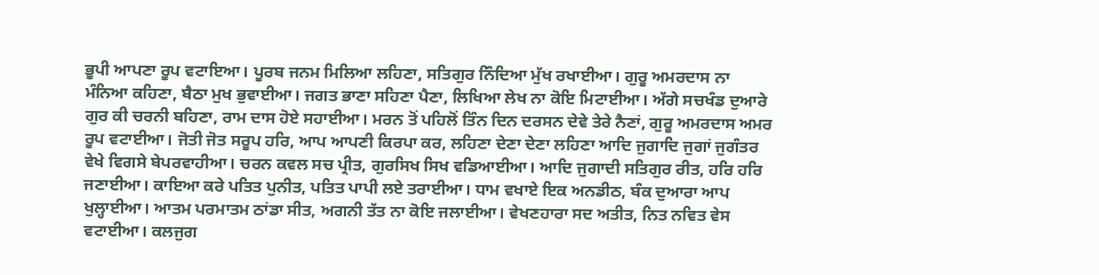ਭੂਪੀ ਆਪਣਾ ਰੂਪ ਵਟਾਇਆ। ਪੂਰਬ ਜਨਮ ਮਿਲਿਆ ਲਹਿਣਾ, ਸਤਿਗੁਰ ਨਿੰਦਿਆ ਮੁੱਖ ਰਖਾਈਆ। ਗੁਰੂ ਅਮਰਦਾਸ ਨਾ ਮੰਨਿਆ ਕਹਿਣਾ, ਬੈਠਾ ਮੁਖ ਭੁਵਾਈਆ। ਜਗਤ ਭਾਣਾ ਸਹਿਣਾ ਪੈਣਾ, ਲਿਖਿਆ ਲੇਖ ਨਾ ਕੋਇ ਮਿਟਾਈਆ। ਅੱਗੇ ਸਚਖੰਡ ਦੁਆਰੇ ਗੁਰ ਕੀ ਚਰਨੀ ਬਹਿਣਾ, ਰਾਮ ਦਾਸ ਹੋਏ ਸਹਾਈਆ। ਮਰਨ ਤੋਂ ਪਹਿਲੋਂ ਤਿੰਨ ਦਿਨ ਦਰਸਨ ਦੇਵੇ ਤੇਰੇ ਨੈਣਾਂ, ਗੁਰੂ ਅਮਰਦਾਸ ਅਮਰ ਰੂਪ ਵਟਾਈਆ। ਜੋਤੀ ਜੋਤ ਸਰੂਪ ਹਰਿ, ਆਪ ਆਪਣੀ ਕਿਰਪਾ ਕਰ, ਲਹਿਣਾ ਦੇਣਾ ਦੇਣਾ ਲਹਿਣਾ ਆਦਿ ਜੁਗਾਦਿ ਜੁਗਾਂ ਜੁਗੰਤਰ ਵੇਖੇ ਵਿਗਸੇ ਬੇਪਰਵਾਹੀਆ। ਚਰਨ ਕਵਲ ਸਚ ਪ੍ਰੀਤ, ਗੁਰਸਿਖ ਸਿਖ ਵਡਿਆਈਆ। ਆਦਿ ਜੁਗਾਦੀ ਸਤਿਗੁਰ ਰੀਤ, ਹਰਿ ਹਰਿ ਜਣਾਈਆ। ਕਾਇਆ ਕਰੇ ਪਤਿਤ ਪੁਨੀਤ, ਪਤਿਤ ਪਾਪੀ ਲਏ ਤਰਾਈਆ। ਧਾਮ ਵਖਾਏ ਇਕ ਅਨਡੀਠ, ਬੰਕ ਦੁਆਰਾ ਆਪ ਖੁਲ੍ਹਾਈਆ। ਆਤਮ ਪਰਮਾਤਮ ਠਾਂਡਾ ਸੀਤ, ਅਗਨੀ ਤੱਤ ਨਾ ਕੋਇ ਜਲਾਈਆ। ਵੇਖਣਹਾਰਾ ਸਦ ਅਤੀਤ, ਨਿਤ ਨਵਿਤ ਵੇਸ ਵਟਾਈਆ। ਕਲਜੁਗ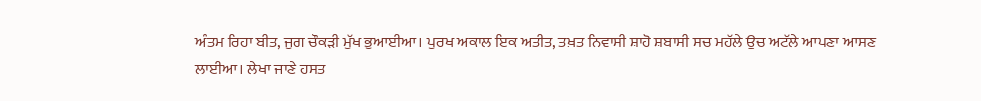ਅੰਤਮ ਰਿਹਾ ਬੀਤ, ਜੁਗ ਚੌਕੜੀ ਮੁੱਖ ਭੁਆਈਆ। ਪੁਰਖ ਅਕਾਲ ਇਕ ਅਤੀਤ, ਤਖ਼ਤ ਨਿਵਾਸੀ ਸ਼ਾਹੋ ਸ਼ਬਾਸੀ ਸਚ ਮਹੱਲੇ ਉਚ ਅਟੱਲੇ ਆਪਣਾ ਆਸਣ ਲਾਈਆ। ਲੇਖਾ ਜਾਣੇ ਹਸਤ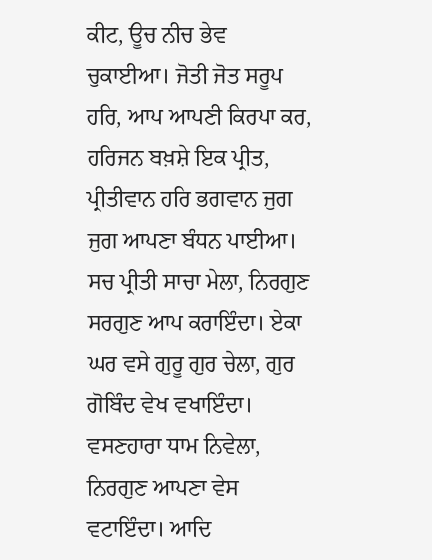ਕੀਟ, ਊਚ ਨੀਚ ਭੇਵ ਚੁਕਾਈਆ। ਜੋਤੀ ਜੋਤ ਸਰੂਪ ਹਰਿ, ਆਪ ਆਪਣੀ ਕਿਰਪਾ ਕਰ, ਹਰਿਜਨ ਬਖ਼ਸ਼ੇ ਇਕ ਪ੍ਰੀਤ, ਪ੍ਰੀਤੀਵਾਨ ਹਰਿ ਭਗਵਾਨ ਜੁਗ ਜੁਗ ਆਪਣਾ ਬੰਧਨ ਪਾਈਆ। ਸਚ ਪ੍ਰੀਤੀ ਸਾਚਾ ਮੇਲਾ, ਨਿਰਗੁਣ ਸਰਗੁਣ ਆਪ ਕਰਾਇੰਦਾ। ਏਕਾ ਘਰ ਵਸੇ ਗੁਰੂ ਗੁਰ ਚੇਲਾ, ਗੁਰ ਗੋਬਿੰਦ ਵੇਖ ਵਖਾਇੰਦਾ। ਵਸਣਹਾਰਾ ਧਾਮ ਨਿਵੇਲਾ, ਨਿਰਗੁਣ ਆਪਣਾ ਵੇਸ ਵਟਾਇੰਦਾ। ਆਦਿ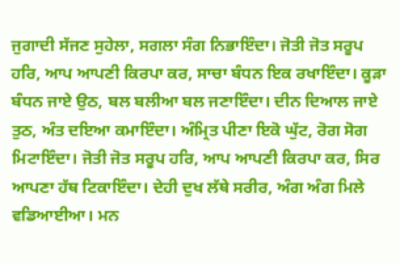ਜੁਗਾਦੀ ਸੱਜਣ ਸੁਹੇਲਾ, ਸਗਲਾ ਸੰਗ ਨਿਭਾਇੰਦਾ। ਜੋਤੀ ਜੋਤ ਸਰੂਪ ਹਰਿ, ਆਪ ਆਪਣੀ ਕਿਰਪਾ ਕਰ, ਸਾਚਾ ਬੰਧਨ ਇਕ ਰਖਾਇੰਦਾ। ਕੂੜਾ ਬੰਧਨ ਜਾਏ ਉਠ, ਬਲ ਬਲੀਆ ਬਲ ਜਣਾਇੰਦਾ। ਦੀਨ ਦਿਆਲ ਜਾਏ ਤੁਠ, ਅੰਤ ਦਇਆ ਕਮਾਇੰਦਾ। ਅੰਮ੍ਰਿਤ ਪੀਣਾ ਇਕੋ ਘੁੱਟ, ਰੋਗ ਸੋਗ ਮਿਟਾਇੰਦਾ। ਜੋਤੀ ਜੋਤ ਸਰੂਪ ਹਰਿ, ਆਪ ਆਪਣੀ ਕਿਰਪਾ ਕਰ, ਸਿਰ ਆਪਣਾ ਹੱਥ ਟਿਕਾਇੰਦਾ। ਦੇਹੀ ਦੁਖ ਲੱਥੇ ਸਰੀਰ, ਅੰਗ ਅੰਗ ਮਿਲੇ ਵਡਿਆਈਆ। ਮਨ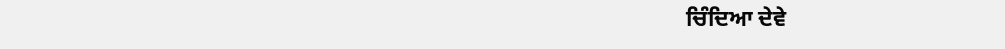ਚਿੰਦਿਆ ਦੇਵੇ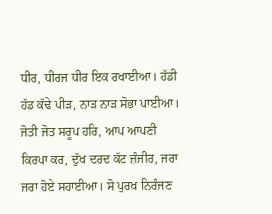ਧੀਰ, ਧੀਰਜ ਧੀਰ ਇਕ ਰਖਾਈਆ। ਹੱਡੀ ਹੱਡ ਕੱਢੇ ਪੀੜ, ਨਾੜ ਨਾੜ ਸੋਭਾ ਪਾਈਆ। ਜੋਤੀ ਜੋਤ ਸਰੂਪ ਹਰਿ, ਆਪ ਆਪਣੀ ਕਿਰਪਾ ਕਰ, ਦੁੱਖ ਦਰਦ ਕੱਟ ਜ਼ੰਜੀਰ, ਜਰਾ ਜਰਾ ਹੋਏ ਸਹਾਈਆ। ਸੋ ਪੁਰਖ ਨਿਰੰਜਣ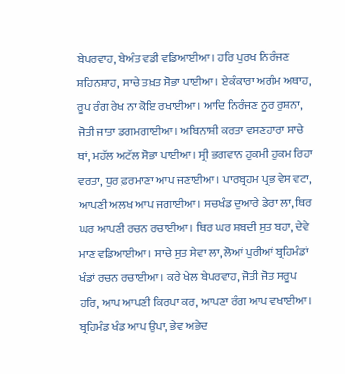ਬੇਪਰਵਾਹ, ਬੇਅੰਤ ਵਡੀ ਵਡਿਆਈਆ। ਹਰਿ ਪੁਰਖ ਨਿਰੰਜਣ ਸ਼ਹਿਨਸ਼ਾਹ, ਸਾਚੇ ਤਖ਼ਤ ਸੋਭਾ ਪਾਈਆ। ਏਕੰਕਾਰਾ ਅਗੰਮ ਅਥਾਹ, ਰੂਪ ਰੰਗ ਰੇਖ ਨਾ ਕੋਇ ਰਖਾਈਆ। ਆਦਿ ਨਿਰੰਜਣ ਨੂਰ ਰੁਸ਼ਨਾ, ਜੋਤੀ ਜਾਤਾ ਡਗਮਗਾਈਆ। ਅਬਿਨਾਸ਼ੀ ਕਰਤਾ ਵਸਣਹਾਰਾ ਸਾਚੇ ਥਾਂ, ਮਹੱਲ ਅਟੱਲ ਸੋਭਾ ਪਾਈਆ। ਸ੍ਰੀ ਭਗਵਾਨ ਹੁਕਮੀ ਹੁਕਮ ਰਿਹਾ ਵਰਤਾ, ਧੁਰ ਫ਼ਰਮਾਣਾ ਆਪ ਜਣਾਈਆ। ਪਾਰਬ੍ਰਹਮ ਪ੍ਰਭ ਵੇਸ ਵਟਾ, ਆਪਣੀ ਅਲਖ ਆਪ ਜਗਾਈਆ। ਸਚਖੰਡ ਦੁਆਰੇ ਡੇਰਾ ਲਾ, ਥਿਰ ਘਰ ਆਪਣੀ ਰਚਨ ਰਚਾਈਆ। ਥਿਰ ਘਰ ਸ਼ਬਦੀ ਸੁਤ ਬਹਾ, ਦੇਵੇ ਮਾਣ ਵਡਿਆਈਆ। ਸਾਚੇ ਸੁਤ ਸੇਵਾ ਲਾ, ਲੋਆਂ ਪੁਰੀਆਂ ਬ੍ਰਹਿਮੰਡਾਂ ਖੰਡਾਂ ਰਚਨ ਰਚਾਈਆ। ਕਰੇ ਖੇਲ ਬੇਪਰਵਾਹ, ਜੋਤੀ ਜੋਤ ਸਰੂਪ ਹਰਿ, ਆਪ ਆਪਣੀ ਕਿਰਪਾ ਕਰ, ਆਪਣਾ ਰੰਗ ਆਪ ਵਖਾਈਆ। ਬ੍ਰਹਿਮੰਡ ਖੰਡ ਆਪ ਉਪਾ, ਭੇਵ ਅਭੇਦ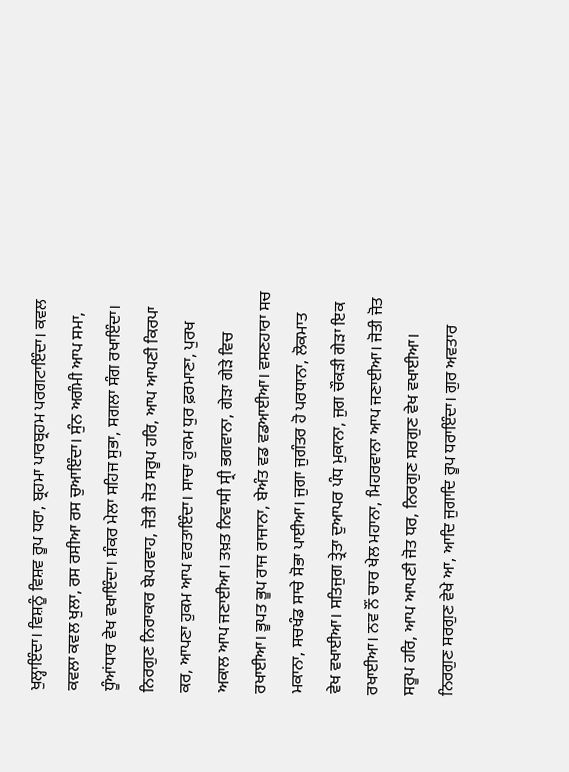ਖੁਲ੍ਹਾਇੰਦਾ। ਵਿਸ਼ਨੂੰ ਵਿਸ਼ਵ ਰੂਪ ਧਰਾ, ਬ੍ਰਹਮਾ ਪਾਰਬ੍ਰਹਮ ਪਰਗਟਾਇੰਦਾ। ਕਵਲ ਕਵਲਾ ਕਵਲ ਖੁਲਾ, ਰਸ ਰਸੀਆ ਰਸ ਚੁਆਇੰਦਾ। ਸੁੰਨ ਅਗੰਮੀ ਆਪ ਸਮਾ, ਧੂੰਆਂਧਾਰ ਵੇਖ ਵਖਾਇੰਦਾ। ਸ਼ੰਕਰ ਮੇਲਾ ਸਹਿਜ ਸੁਭਾ, ਸਗਲਾ ਸੰਗ ਰਖਾਇੰਦਾ। ਨਿਰਗੁਣ ਨਿਰਾਕਾਰ ਬੇਪਰਵਾਹ, ਜੋਤੀ ਜੋਤ ਸਰੂਪ ਹਰਿ, ਆਪ ਆਪਣੀ ਕਿਰਪਾ ਕਰ, ਆਪਣਾ ਹੁਕਮ ਆਪ ਵਰਤਾਇੰਦਾ। ਸਾਚਾ ਹੁਕਮ ਧੁਰ ਫ਼ਰਮਾਣਾ, ਪੁਰਖ ਅਕਾਲ ਆਪ ਜਣਾਈਆ। ਤਖ਼ਤ ਨਿਵਾਸੀ ਸ੍ਰੀ ਭਗਵਾਨਾ, ਗੇੜਾ ਗੇੜੇ ਵਿਚ ਰਖਾਈਆ। ਭੂਪਤ ਭੂਪ ਰਾਜ ਰਾਜਾਨਾ, ਬੇਅੰਤ ਵਡ ਵਡਆਈਆ। ਵਸਣਹਾਰਾ ਸਚ ਮਕਾਨਾ, ਸਚਖੰਡ ਸਾਚੇ ਸੋਭਾ ਪਾਈਆ। ਜੁਗਾ ਜੁਗੰਤਰ ਹੋ ਪਰਧਾਨਾ, ਲੋਕਮਾਤ ਵੇਖ ਵਖਾਈਆ। ਸਤਿਜੁਗ ਤ੍ਰੇਤਾ ਦੁਆਪਰ ਪੰਧ ਮੁਕਾਨਾ, ਜੁਗ ਚੌਕੜੀ ਗੇੜਾ ਇਕ ਰਖਾਈਆ। ਨਵ ਨੌਂ ਚਾਰ ਖੇਲ ਮਹਾਨਾ, ਮਿਹਰਵਾਨਾ ਆਪ ਜਣਾਈਆ। ਜੋਤੀ ਜੋਤ ਸਰੂਪ ਹਰਿ, ਆਪ ਆਪਣੀ ਜੋਤ ਧਰ, ਨਿਰਗੁਣ ਸਰਗੁਣ ਵੇਖ ਵਖਾਈਆ। ਨਿਰਗੁਣ ਸਰਗੁਣ ਵੇਖੇ ਆ, ਆਦਿ ਜੁਗਾਦਿ ਰੂਪ ਧਰਾਇੰਦਾ। ਗੁਰ ਅਵਤਾਰ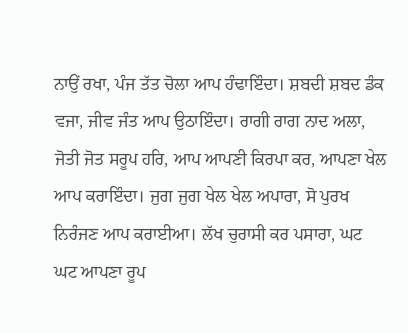ਨਾਉਂ ਰਖਾ, ਪੰਜ ਤੱਤ ਚੋਲਾ ਆਪ ਹੰਢਾਇੰਦਾ। ਸ਼ਬਦੀ ਸ਼ਬਦ ਡੰਕ ਵਜਾ, ਜੀਵ ਜੰਤ ਆਪ ਉਠਾਇੰਦਾ। ਰਾਗੀ ਰਾਗ ਨਾਦ ਅਲਾ, ਜੋਤੀ ਜੋਤ ਸਰੂਪ ਹਰਿ, ਆਪ ਆਪਣੀ ਕਿਰਪਾ ਕਰ, ਆਪਣਾ ਖੇਲ ਆਪ ਕਰਾਇੰਦਾ। ਜੁਗ ਜੁਗ ਖੇਲ ਖੇਲ ਅਪਾਰਾ, ਸੋ ਪੁਰਖ ਨਿਰੰਜਣ ਆਪ ਕਰਾਈਆ। ਲੱਖ ਚੁਰਾਸੀ ਕਰ ਪਸਾਰਾ, ਘਟ ਘਟ ਆਪਣਾ ਰੂਪ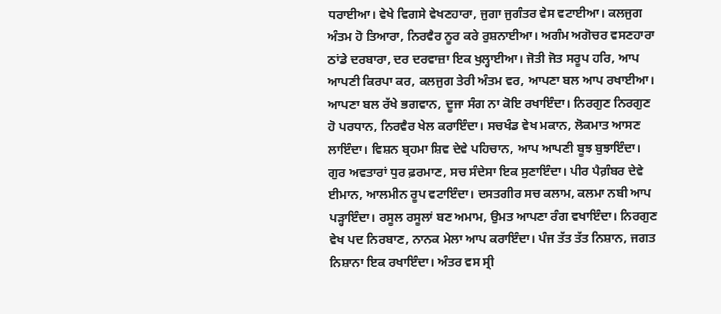ਧਰਾਈਆ। ਵੇਖੇ ਵਿਗਸੇ ਵੇਖਣਹਾਰਾ, ਜੁਗਾ ਜੁਗੰਤਰ ਵੇਸ ਵਟਾਈਆ। ਕਲਜੁਗ ਅੰਤਮ ਹੋ ਤਿਆਰਾ, ਨਿਰਵੈਰ ਨੂਰ ਕਰੇ ਰੁਸ਼ਨਾਈਆ। ਅਗੰਮ ਅਗੋਚਰ ਵਸਣਹਾਰਾ ਠਾਂਡੇ ਦਰਬਾਰਾ, ਦਰ ਦਰਵਾਜ਼ਾ ਇਕ ਖੁਲ੍ਹਾਈਆ। ਜੋਤੀ ਜੋਤ ਸਰੂਪ ਹਰਿ, ਆਪ ਆਪਣੀ ਕਿਰਪਾ ਕਰ, ਕਲਜੁਗ ਤੇਰੀ ਅੰਤਮ ਵਰ, ਆਪਣਾ ਬਲ ਆਪ ਰਖਾਈਆ। ਆਪਣਾ ਬਲ ਰੱਖੇ ਭਗਵਾਨ, ਦੂਜਾ ਸੰਗ ਨਾ ਕੋਇ ਰਖਾਇੰਦਾ। ਨਿਰਗੁਣ ਨਿਰਗੁਣ ਹੋ ਪਰਧਾਨ, ਨਿਰਵੈਰ ਖੇਲ ਕਰਾਇੰਦਾ। ਸਚਖੰਡ ਵੇਖ ਮਕਾਨ, ਲੋਕਮਾਤ ਆਸਣ ਲਾਇੰਦਾ। ਵਿਸ਼ਨ ਬ੍ਰਹਮਾ ਸ਼ਿਵ ਦੇਵੇ ਪਹਿਚਾਨ, ਆਪ ਆਪਣੀ ਬੂਝ ਬੁਝਾਇੰਦਾ। ਗੁਰ ਅਵਤਾਰਾਂ ਧੁਰ ਫ਼ਰਮਾਣ, ਸਚ ਸੰਦੇਸਾ ਇਕ ਸੁਣਾਇੰਦਾ। ਪੀਰ ਪੈਗ਼ੰਬਰ ਦੇਵੇ ਈਮਾਨ, ਆਲਮੀਨ ਰੂਪ ਵਟਾਇੰਦਾ। ਦਸਤਗੀਰ ਸਚ ਕਲਾਮ, ਕਲਮਾ ਨਬੀ ਆਪ ਪੜ੍ਹਾਇੰਦਾ। ਰਸੂਲ ਰਸੂਲਾਂ ਬਣ ਅਮਾਮ, ਉਮਤ ਆਪਣਾ ਰੰਗ ਵਖਾਇੰਦਾ। ਨਿਰਗੁਣ ਵੇਖ ਪਦ ਨਿਰਬਾਣ, ਨਾਨਕ ਮੇਲਾ ਆਪ ਕਰਾਇੰਦਾ। ਪੰਜ ਤੱਤ ਤੱਤ ਨਿਸ਼ਾਨ, ਜਗਤ ਨਿਸ਼ਾਨਾ ਇਕ ਰਖਾਇੰਦਾ। ਅੰਤਰ ਵਸ ਸ੍ਰੀ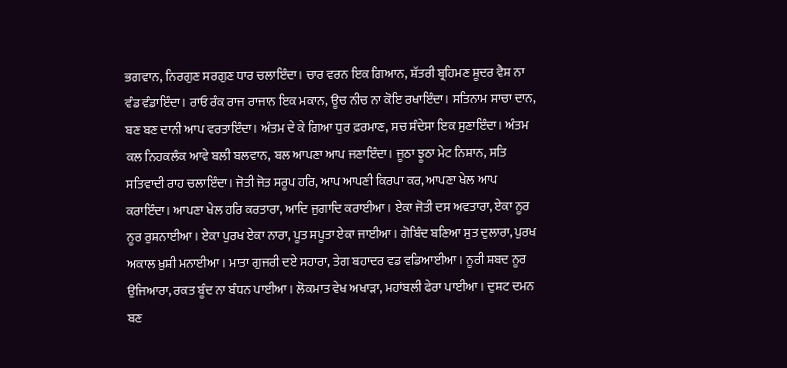ਭਗਵਾਨ, ਨਿਰਗੁਣ ਸਰਗੁਣ ਧਾਰ ਚਲਾਇੰਦਾ। ਚਾਰ ਵਰਨ ਇਕ ਗਿਆਨ, ਸ਼ੱਤਰੀ ਬ੍ਰਹਿਮਣ ਸ਼ੂਦਰ ਵੈਸ਼ ਨਾ ਵੰਡ ਵੰਡਾਇੰਦਾ। ਰਾਓ ਰੰਕ ਰਾਜ ਰਾਜਾਨ ਇਕ ਮਕਾਨ, ਊਚ ਨੀਚ ਨਾ ਕੋਇ ਰਖਾਇੰਦਾ। ਸਤਿਨਾਮ ਸਾਚਾ ਦਾਨ, ਬਣ ਬਣ ਦਾਨੀ ਆਪ ਵਰਤਾਇੰਦਾ। ਅੰਤਮ ਦੇ ਕੇ ਗਿਆ ਧੁਰ ਫ਼ਰਮਾਣ, ਸਚ ਸੰਦੇਸਾ ਇਕ ਸੁਣਾਇੰਦਾ। ਅੰਤਮ ਕਲ ਨਿਹਕਲੰਕ ਆਵੇ ਬਲੀ ਬਲਵਾਨ, ਬਲ ਆਪਣਾ ਆਪ ਜਣਾਇੰਦਾ। ਜੂਠਾ ਝੂਠਾ ਮੇਟ ਨਿਸ਼ਾਨ, ਸਤਿ ਸਤਿਵਾਦੀ ਰਾਹ ਚਲਾਇੰਦਾ। ਜੋਤੀ ਜੋਤ ਸਰੂਪ ਹਰਿ, ਆਪ ਆਪਣੀ ਕਿਰਪਾ ਕਰ, ਆਪਣਾ ਖੇਲ ਆਪ ਕਰਾਇੰਦਾ। ਆਪਣਾ ਖੇਲ ਹਰਿ ਕਰਤਾਰਾ, ਆਦਿ ਜੁਗਾਦਿ ਕਰਾਈਆ। ਏਕਾ ਜੋਤੀ ਦਸ ਅਵਤਾਰਾ, ਏਕਾ ਨੂਰ ਨੂਰ ਰੁਸ਼ਨਾਈਆ। ਏਕਾ ਪੁਰਖ ਏਕਾ ਨਾਰਾ, ਪੂਤ ਸਪੂਤਾ ਏਕਾ ਜਾਈਆ। ਗੋਬਿੰਦ ਬਣਿਆ ਸੁਤ ਦੁਲਾਰਾ, ਪੁਰਖ ਅਕਾਲ ਖ਼ੁਸ਼ੀ ਮਨਾਈਆ । ਮਾਤਾ ਗੁਜਰੀ ਦਏ ਸਹਾਰਾ, ਤੇਗ ਬਹਾਦਰ ਵਡ ਵਡਿਆਈਆ। ਨੂਰੀ ਸ਼ਬਦ ਨੂਰ ਉਜਿਆਰਾ, ਰਕਤ ਬੂੰਦ ਨਾ ਬੰਧਨ ਪਾਈਆ। ਲੋਕਮਾਤ ਵੇਖ ਅਖਾੜਾ, ਮਹਾਂਬਲੀ ਫੇਰਾ ਪਾਈਆ। ਦੁਸ਼ਟ ਦਮਨ ਬਣ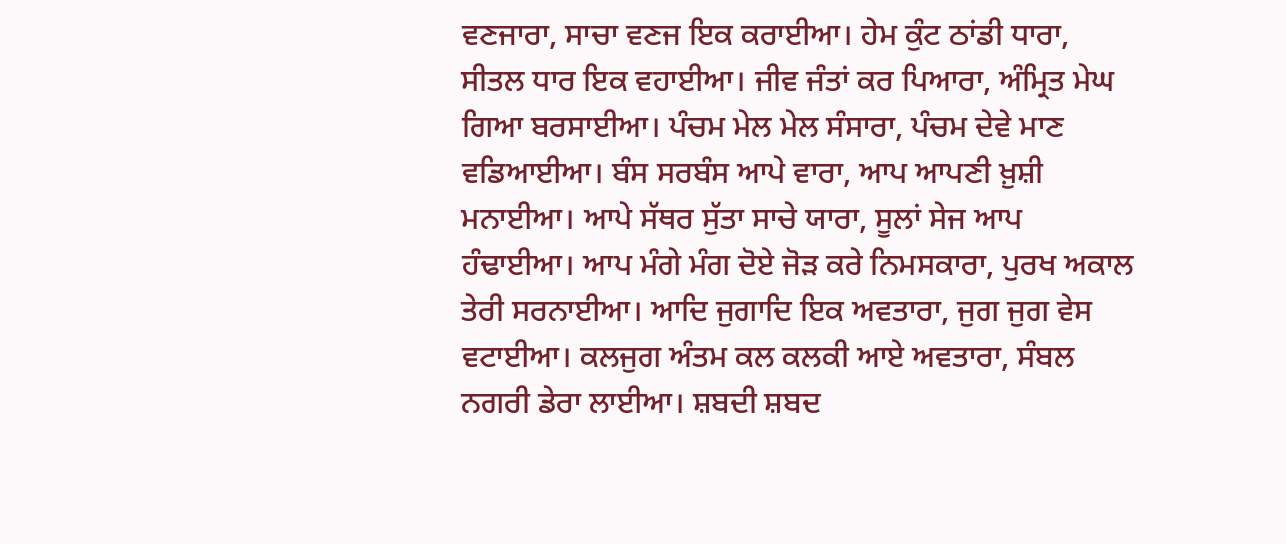ਵਣਜਾਰਾ, ਸਾਚਾ ਵਣਜ ਇਕ ਕਰਾਈਆ। ਹੇਮ ਕੁੰਟ ਠਾਂਡੀ ਧਾਰਾ, ਸੀਤਲ ਧਾਰ ਇਕ ਵਹਾਈਆ। ਜੀਵ ਜੰਤਾਂ ਕਰ ਪਿਆਰਾ, ਅੰਮ੍ਰਿਤ ਮੇਘ ਗਿਆ ਬਰਸਾਈਆ। ਪੰਚਮ ਮੇਲ ਮੇਲ ਸੰਸਾਰਾ, ਪੰਚਮ ਦੇਵੇ ਮਾਣ ਵਡਿਆਈਆ। ਬੰਸ ਸਰਬੰਸ ਆਪੇ ਵਾਰਾ, ਆਪ ਆਪਣੀ ਖ਼ੁਸ਼ੀ ਮਨਾਈਆ। ਆਪੇ ਸੱਥਰ ਸੁੱਤਾ ਸਾਚੇ ਯਾਰਾ, ਸੂਲਾਂ ਸੇਜ ਆਪ ਹੰਢਾਈਆ। ਆਪ ਮੰਗੇ ਮੰਗ ਦੋਏ ਜੋੜ ਕਰੇ ਨਿਮਸਕਾਰਾ, ਪੁਰਖ ਅਕਾਲ ਤੇਰੀ ਸਰਨਾਈਆ। ਆਦਿ ਜੁਗਾਦਿ ਇਕ ਅਵਤਾਰਾ, ਜੁਗ ਜੁਗ ਵੇਸ ਵਟਾਈਆ। ਕਲਜੁਗ ਅੰਤਮ ਕਲ ਕਲਕੀ ਆਏ ਅਵਤਾਰਾ, ਸੰਬਲ ਨਗਰੀ ਡੇਰਾ ਲਾਈਆ। ਸ਼ਬਦੀ ਸ਼ਬਦ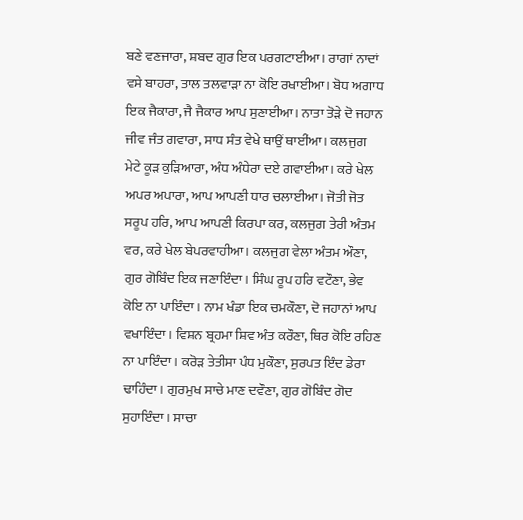ਬਣੇ ਵਣਜਾਰਾ, ਸ਼ਬਦ ਗੁਰ ਇਕ ਪਰਗਟਾਈਆ। ਰਾਗਾਂ ਨਾਦਾਂ ਵਸੇ ਬਾਹਰਾ, ਤਾਲ ਤਲਵਾੜਾ ਨਾ ਕੋਇ ਰਖਾਈਆ। ਬੋਧ ਅਗਾਧ ਇਕ ਜੈਕਾਰਾ, ਜੈ ਜੈਕਾਰ ਆਪ ਸੁਣਾਈਆ। ਨਾਤਾ ਤੋੜੇ ਦੋ ਜਹਾਨ ਜੀਵ ਜੰਤ ਗਵਾਰਾ, ਸਾਧ ਸੰਤ ਵੇਖੇ ਥਾਉਂ ਥਾਈਂਆ। ਕਲਜੁਗ ਮੇਟੇ ਕੂੜ ਕੁੜਿਆਰਾ, ਅੰਧ ਅੰਧੇਰਾ ਦਏ ਗਵਾਈਆ। ਕਰੇ ਖੇਲ ਅਪਰ ਅਪਾਰਾ, ਆਪ ਆਪਣੀ ਧਾਰ ਚਲਾਈਆ। ਜੋਤੀ ਜੋਤ ਸਰੂਪ ਹਰਿ, ਆਪ ਆਪਣੀ ਕਿਰਪਾ ਕਰ, ਕਲਜੁਗ ਤੇਰੀ ਅੰਤਮ ਵਰ, ਕਰੇ ਖੇਲ ਬੇਪਰਵਾਹੀਆ। ਕਲਜੁਗ ਵੇਲਾ ਅੰਤਮ ਔਣਾ, ਗੁਰ ਗੋਬਿੰਦ ਇਕ ਜਣਾਇੰਦਾ। ਸਿੰਘ ਰੂਪ ਹਰਿ ਵਟੌਣਾ, ਭੇਵ ਕੋਇ ਨਾ ਪਾਇੰਦਾ। ਨਾਮ ਖੰਡਾ ਇਕ ਚਮਕੌਣਾ, ਦੋ ਜਹਾਨਾਂ ਆਪ ਵਖਾਇੰਦਾ। ਵਿਸ਼ਨ ਬ੍ਰਹਮਾ ਸ਼ਿਵ ਅੰਤ ਕਰੌਣਾ, ਥਿਰ ਕੋਇ ਰਹਿਣ ਨਾ ਪਾਇੰਦਾ। ਕਰੋੜ ਤੇਤੀਸਾ ਪੰਧ ਮੁਕੌਣਾ, ਸੁਰਪਤ ਇੰਦ ਡੇਰਾ ਢਾਹਿੰਦਾ। ਗੁਰਮੁਖ ਸਾਚੇ ਮਾਣ ਦਵੌਣਾ, ਗੁਰ ਗੋਬਿੰਦ ਗੋਦ ਸੁਹਾਇੰਦਾ। ਸਾਚਾ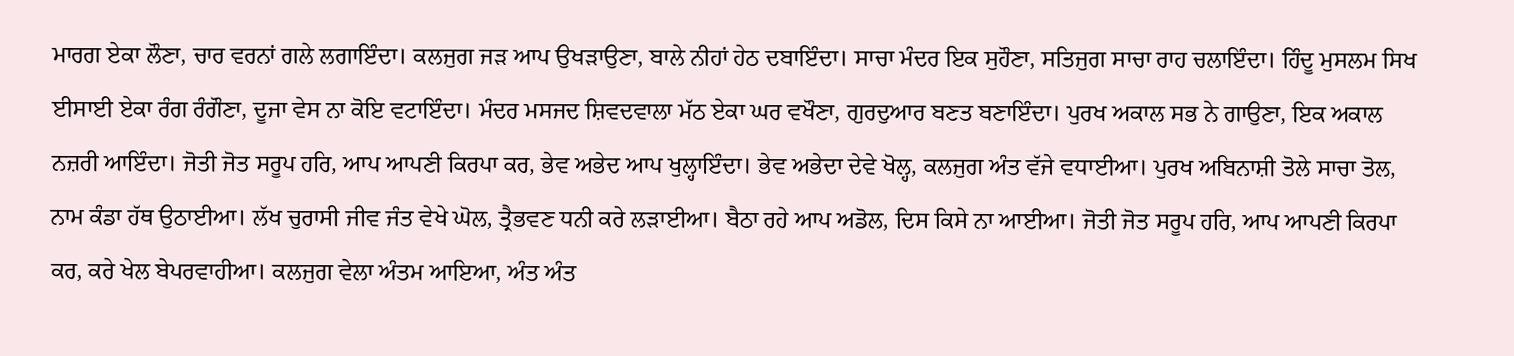ਮਾਰਗ ਏਕਾ ਲੌਣਾ, ਚਾਰ ਵਰਨਾਂ ਗਲੇ ਲਗਾਇੰਦਾ। ਕਲਜੁਗ ਜੜ ਆਪ ਉਖੜਾਉਣਾ, ਬਾਲੇ ਨੀਹਾਂ ਹੇਠ ਦਬਾਇੰਦਾ। ਸਾਚਾ ਮੰਦਰ ਇਕ ਸੁਹੌਣਾ, ਸਤਿਜੁਗ ਸਾਚਾ ਰਾਹ ਚਲਾਇੰਦਾ। ਹਿੰਦੂ ਮੁਸਲਮ ਸਿਖ ਈਸਾਈ ਏਕਾ ਰੰਗ ਰੰਗੌਣਾ, ਦੂਜਾ ਵੇਸ ਨਾ ਕੋਇ ਵਟਾਇੰਦਾ। ਮੰਦਰ ਮਸਜਦ ਸ਼ਿਵਦਵਾਲਾ ਮੱਠ ਏਕਾ ਘਰ ਵਖੌਣਾ, ਗੁਰਦੁਆਰ ਬਣਤ ਬਣਾਇੰਦਾ। ਪੁਰਖ ਅਕਾਲ ਸਭ ਨੇ ਗਾਉਣਾ, ਇਕ ਅਕਾਲ ਨਜ਼ਰੀ ਆਇੰਦਾ। ਜੋਤੀ ਜੋਤ ਸਰੂਪ ਹਰਿ, ਆਪ ਆਪਣੀ ਕਿਰਪਾ ਕਰ, ਭੇਵ ਅਭੇਦ ਆਪ ਖੁਲ੍ਹਾਇੰਦਾ। ਭੇਵ ਅਭੇਦਾ ਦੇਵੇ ਖੋਲ੍ਹ, ਕਲਜੁਗ ਅੰਤ ਵੱਜੇ ਵਧਾਈਆ। ਪੁਰਖ ਅਬਿਨਾਸ਼ੀ ਤੋਲੇ ਸਾਚਾ ਤੋਲ, ਨਾਮ ਕੰਡਾ ਹੱਥ ਉਠਾਈਆ। ਲੱਖ ਚੁਰਾਸੀ ਜੀਵ ਜੰਤ ਵੇਖੇ ਘੋਲ, ਤ੍ਰੈਭਵਣ ਧਨੀ ਕਰੇ ਲੜਾਈਆ। ਬੈਠਾ ਰਹੇ ਆਪ ਅਡੋਲ, ਦਿਸ ਕਿਸੇ ਨਾ ਆਈਆ। ਜੋਤੀ ਜੋਤ ਸਰੂਪ ਹਰਿ, ਆਪ ਆਪਣੀ ਕਿਰਪਾ ਕਰ, ਕਰੇ ਖੇਲ ਬੇਪਰਵਾਹੀਆ। ਕਲਜੁਗ ਵੇਲਾ ਅੰਤਮ ਆਇਆ, ਅੰਤ ਅੰਤ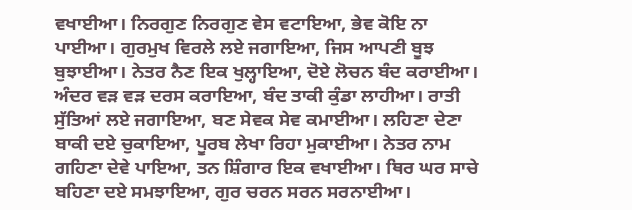ਵਖਾਈਆ। ਨਿਰਗੁਣ ਨਿਰਗੁਣ ਵੇਸ ਵਟਾਇਆ, ਭੇਵ ਕੋਇ ਨਾ ਪਾਈਆ। ਗੁਰਮੁਖ ਵਿਰਲੇ ਲਏ ਜਗਾਇਆ, ਜਿਸ ਆਪਣੀ ਬੂਝ ਬੁਝਾਈਆ। ਨੇਤਰ ਨੈਣ ਇਕ ਖੁਲ੍ਹਾਇਆ, ਦੋਏ ਲੋਚਨ ਬੰਦ ਕਰਾਈਆ। ਅੰਦਰ ਵੜ ਵੜ ਦਰਸ ਕਰਾਇਆ, ਬੰਦ ਤਾਕੀ ਕੁੰਡਾ ਲਾਹੀਆ। ਰਾਤੀ ਸੁੱਤਿਆਂ ਲਏ ਜਗਾਇਆ, ਬਣ ਸੇਵਕ ਸੇਵ ਕਮਾਈਆ। ਲਹਿਣਾ ਦੇਣਾ ਬਾਕੀ ਦਏ ਚੁਕਾਇਆ, ਪੂਰਬ ਲੇਖਾ ਰਿਹਾ ਮੁਕਾਈਆ। ਨੇਤਰ ਨਾਮ ਗਹਿਣਾ ਦੇਵੇ ਪਾਇਆ, ਤਨ ਸ਼ਿੰਗਾਰ ਇਕ ਵਖਾਈਆ। ਥਿਰ ਘਰ ਸਾਚੇ ਬਹਿਣਾ ਦਏ ਸਮਝਾਇਆ, ਗੁਰ ਚਰਨ ਸਰਨ ਸਰਨਾਈਆ।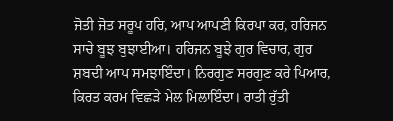ਜੋਤੀ ਜੋਤ ਸਰੂਪ ਹਰਿ, ਆਪ ਆਪਣੀ ਕਿਰਪਾ ਕਰ, ਹਰਿਜਨ ਸਾਚੇ ਬੂਝ ਬੁਝਾਈਆ। ਹਰਿਜਨ ਬੂਝੇ ਗੁਰ ਵਿਚਾਰ, ਗੁਰ ਸ਼ਬਦੀ ਆਪ ਸਮਝਾਇੰਦਾ। ਨਿਰਗੁਣ ਸਰਗੁਣ ਕਰੇ ਪਿਆਰ, ਕਿਰਤ ਕਰਮ ਵਿਛੜੇ ਮੇਲ ਮਿਲਾਇੰਦਾ। ਰਾਤੀ ਰੁੱਤੀ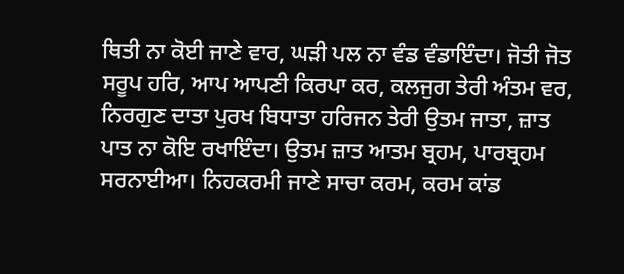ਥਿਤੀ ਨਾ ਕੋਈ ਜਾਣੇ ਵਾਰ, ਘੜੀ ਪਲ ਨਾ ਵੰਡ ਵੰਡਾਇੰਦਾ। ਜੋਤੀ ਜੋਤ ਸਰੂਪ ਹਰਿ, ਆਪ ਆਪਣੀ ਕਿਰਪਾ ਕਰ, ਕਲਜੁਗ ਤੇਰੀ ਅੰਤਮ ਵਰ, ਨਿਰਗੁਣ ਦਾਤਾ ਪੁਰਖ ਬਿਧਾਤਾ ਹਰਿਜਨ ਤੇਰੀ ਉਤਮ ਜਾਤਾ, ਜ਼ਾਤ ਪਾਤ ਨਾ ਕੋਇ ਰਖਾਇੰਦਾ। ਉਤਮ ਜ਼ਾਤ ਆਤਮ ਬ੍ਰਹਮ, ਪਾਰਬ੍ਰਹਮ ਸਰਨਾਈਆ। ਨਿਹਕਰਮੀ ਜਾਣੇ ਸਾਚਾ ਕਰਮ, ਕਰਮ ਕਾਂਡ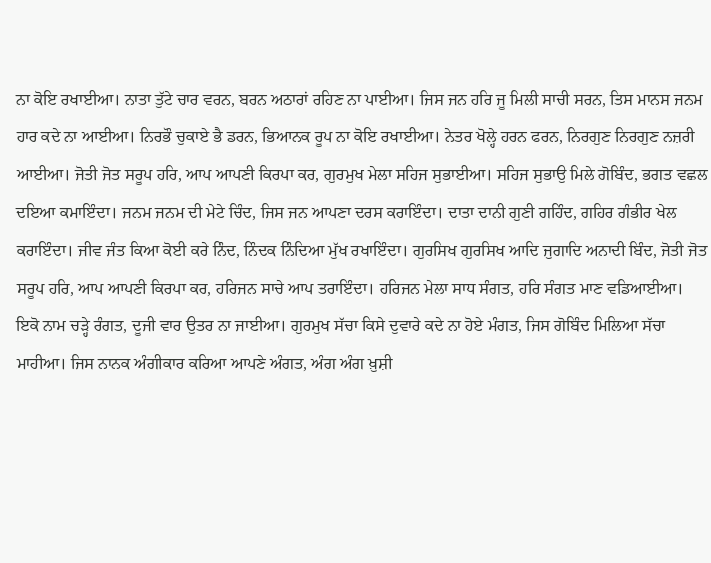ਨਾ ਕੋਇ ਰਖਾਈਆ। ਨਾਤਾ ਤੁੱਟੇ ਚਾਰ ਵਰਨ, ਬਰਨ ਅਠਾਰਾਂ ਰਹਿਣ ਨਾ ਪਾਈਆ। ਜਿਸ ਜਨ ਹਰਿ ਜੂ ਮਿਲੀ ਸਾਚੀ ਸਰਨ, ਤਿਸ ਮਾਨਸ ਜਨਮ ਹਾਰ ਕਦੇ ਨਾ ਆਈਆ। ਨਿਰਭੌ ਚੁਕਾਏ ਭੈ ਡਰਨ, ਭਿਆਨਕ ਰੂਪ ਨਾ ਕੋਇ ਰਖਾਈਆ। ਨੇਤਰ ਖੋਲ੍ਹੇ ਹਰਨ ਫਰਨ, ਨਿਰਗੁਣ ਨਿਰਗੁਣ ਨਜ਼ਰੀ ਆਈਆ। ਜੋਤੀ ਜੋਤ ਸਰੂਪ ਹਰਿ, ਆਪ ਆਪਣੀ ਕਿਰਪਾ ਕਰ, ਗੁਰਮੁਖ ਮੇਲਾ ਸਹਿਜ ਸੁਭਾਈਆ। ਸਹਿਜ ਸੁਭਾਉ ਮਿਲੇ ਗੋਬਿੰਦ, ਭਗਤ ਵਛਲ ਦਇਆ ਕਮਾਇੰਦਾ। ਜਨਮ ਜਨਮ ਦੀ ਮੇਟੇ ਚਿੰਦ, ਜਿਸ ਜਨ ਆਪਣਾ ਦਰਸ ਕਰਾਇੰਦਾ। ਦਾਤਾ ਦਾਨੀ ਗੁਣੀ ਗਹਿੰਦ, ਗਹਿਰ ਗੰਭੀਰ ਖੇਲ ਕਰਾਇੰਦਾ। ਜੀਵ ਜੰਤ ਕਿਆ ਕੋਈ ਕਰੇ ਨਿੰਦ, ਨਿੰਦਕ ਨਿੰਦਿਆ ਮੁੱਖ ਰਖਾਇੰਦਾ। ਗੁਰਸਿਖ ਗੁਰਸਿਖ ਆਦਿ ਜੁਗਾਦਿ ਅਨਾਦੀ ਬਿੰਦ, ਜੋਤੀ ਜੋਤ ਸਰੂਪ ਹਰਿ, ਆਪ ਆਪਣੀ ਕਿਰਪਾ ਕਰ, ਹਰਿਜਨ ਸਾਚੇ ਆਪ ਤਰਾਇੰਦਾ। ਹਰਿਜਨ ਮੇਲਾ ਸਾਧ ਸੰਗਤ, ਹਰਿ ਸੰਗਤ ਮਾਣ ਵਡਿਆਈਆ। ਇਕੋ ਨਾਮ ਚੜ੍ਹੇ ਰੰਗਤ, ਦੂਜੀ ਵਾਰ ਉਤਰ ਨਾ ਜਾਈਆ। ਗੁਰਮੁਖ ਸੱਚਾ ਕਿਸੇ ਦੁਵਾਰੇ ਕਦੇ ਨਾ ਹੋਏ ਮੰਗਤ, ਜਿਸ ਗੋਬਿੰਦ ਮਿਲਿਆ ਸੱਚਾ ਮਾਹੀਆ। ਜਿਸ ਨਾਨਕ ਅੰਗੀਕਾਰ ਕਰਿਆ ਆਪਣੇ ਅੰਗਤ, ਅੰਗ ਅੰਗ ਖ਼ੁਸ਼ੀ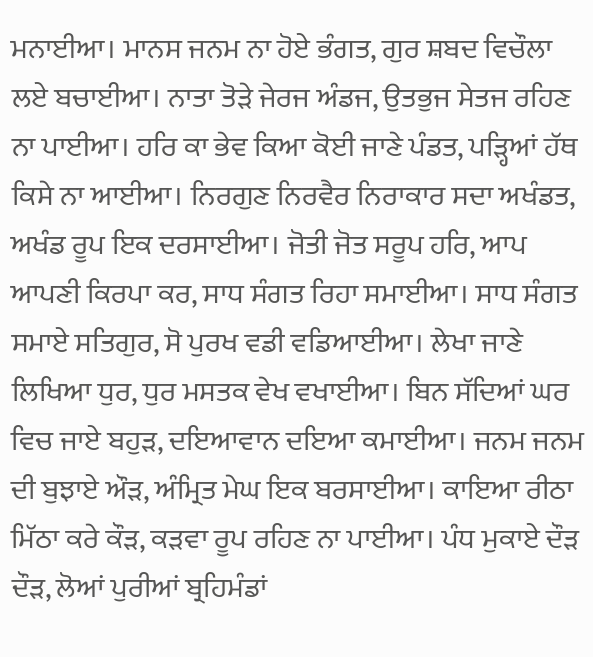ਮਨਾਈਆ। ਮਾਨਸ ਜਨਮ ਨਾ ਹੋਏ ਭੰਗਤ, ਗੁਰ ਸ਼ਬਦ ਵਿਚੌਲਾ ਲਏ ਬਚਾਈਆ। ਨਾਤਾ ਤੋੜੇ ਜੇਰਜ ਅੰਡਜ, ਉਤਭੁਜ ਸੇਤਜ ਰਹਿਣ ਨਾ ਪਾਈਆ। ਹਰਿ ਕਾ ਭੇਵ ਕਿਆ ਕੋਈ ਜਾਣੇ ਪੰਡਤ, ਪੜ੍ਹਿਆਂ ਹੱਥ ਕਿਸੇ ਨਾ ਆਈਆ। ਨਿਰਗੁਣ ਨਿਰਵੈਰ ਨਿਰਾਕਾਰ ਸਦਾ ਅਖੰਡਤ, ਅਖੰਡ ਰੂਪ ਇਕ ਦਰਸਾਈਆ। ਜੋਤੀ ਜੋਤ ਸਰੂਪ ਹਰਿ, ਆਪ ਆਪਣੀ ਕਿਰਪਾ ਕਰ, ਸਾਧ ਸੰਗਤ ਰਿਹਾ ਸਮਾਈਆ। ਸਾਧ ਸੰਗਤ ਸਮਾਏ ਸਤਿਗੁਰ, ਸੋ ਪੁਰਖ ਵਡੀ ਵਡਿਆਈਆ। ਲੇਖਾ ਜਾਣੇ ਲਿਖਿਆ ਧੁਰ, ਧੁਰ ਮਸਤਕ ਵੇਖ ਵਖਾਈਆ। ਬਿਨ ਸੱਦਿਆਂ ਘਰ ਵਿਚ ਜਾਏ ਬਹੁੜ, ਦਇਆਵਾਨ ਦਇਆ ਕਮਾਈਆ। ਜਨਮ ਜਨਮ ਦੀ ਬੁਝਾਏ ਔੜ, ਅੰਮ੍ਰਿਤ ਮੇਘ ਇਕ ਬਰਸਾਈਆ। ਕਾਇਆ ਰੀਠਾ ਮਿੱਠਾ ਕਰੇ ਕੌੜ, ਕੜਵਾ ਰੂਪ ਰਹਿਣ ਨਾ ਪਾਈਆ। ਪੰਧ ਮੁਕਾਏ ਦੌੜ ਦੌੜ, ਲੋਆਂ ਪੁਰੀਆਂ ਬ੍ਰਹਿਮੰਡਾਂ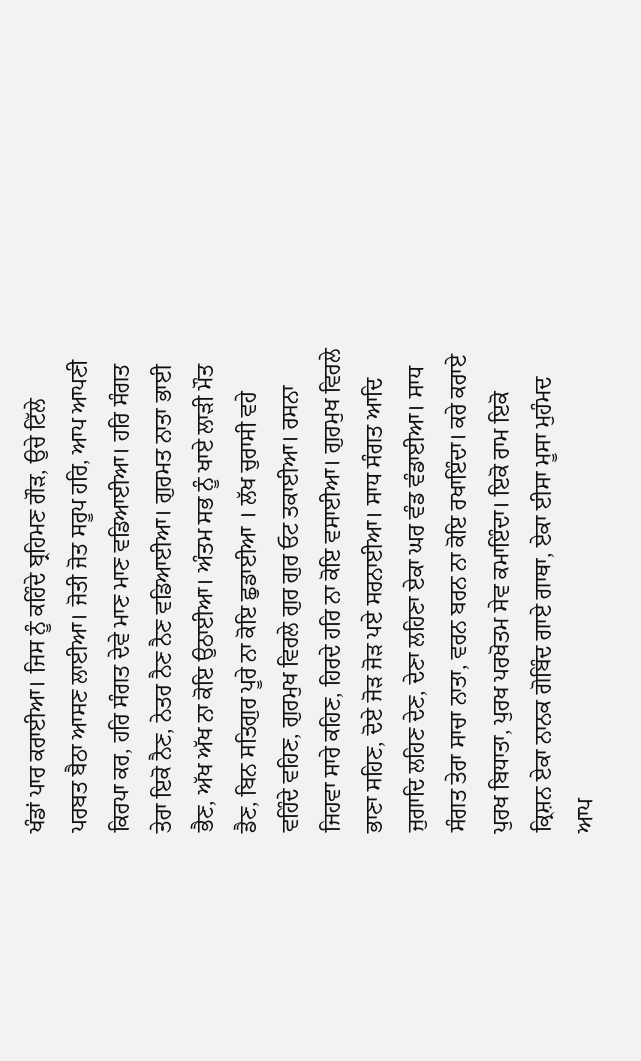ਖੰਡਾਂ ਪਾਰ ਕਰਾਈਆ। ਜਿਸ ਨੂੰ ਕਹਿੰਦੇ ਬ੍ਰਹਿਮਣ ਗੌੜ, ਉਚੇ ਟਿੱਲੇ ਪਰਬਤ ਬੈਠਾ ਆਸਣ ਲਾਈਆ। ਜੋਤੀ ਜੋਤ ਸਰੂਪ ਹਰਿ, ਆਪ ਆਪਣੀ ਕਿਰਪਾ ਕਰ, ਹਰਿ ਸੰਗਤ ਦੇਵੇ ਮਾਣ ਮਾਣ ਵਡਿਆਈਆ। ਹਰਿ ਸੰਗਤ ਤੇਰਾ ਇਕੋ ਨੈਣ, ਨੇਤਰ ਨੈਣ ਨੈਣ ਵਡਿਆਈਆ। ਗੁਰਮਤ ਨਾਤਾ ਭਾਈ ਭੈਣ, ਅੱਖ ਅੱਖ ਨਾ ਕੋਇ ਉਠਾਈਆ। ਅੰਤਮ ਸਭ ਨੂੰ ਖਾਏ ਲਾੜੀ ਮੌਤ ਡੈਣ, ਬਿਨ ਸਤਿਗੁਰ ਪੂਰੇ ਨਾ ਕੋਇ ਛੁਡਾਈਆ । ਲੱਖ ਚੁਰਾਸੀ ਵਹੇ ਵਹਿੰਦੇ ਵਹਿਣ, ਗੁਰਮੁਖ ਵਿਰਲੇ ਗੁਰ ਗੁਰ ਓਟ ਤਕਾਈਆ। ਰਸਨਾ ਜਿਹਵਾ ਸਾਰੇ ਕਹਿਣ, ਹਿਰਦੇ ਹਰਿ ਨਾ ਕੋਇ ਵਸਾਈਆ। ਗੁਰਮੁਖ ਵਿਰਲੇ ਭਾਣਾ ਸਹਿਣ, ਦੋਏ ਜੋੜ ਜੋੜ ਪਏ ਸਰਨਾਈਆ। ਸਾਧ ਸੰਗਤ ਆਦਿ ਜੁਗਾਦਿ ਲਹਿਣ ਦੇਣ, ਦੇਣਾ ਲਹਿਣਾ ਏਕਾ ਘਰ ਵੰਡ ਵੰਡਾਈਆ। ਸਾਧ ਸੰਗਤ ਤੇਰਾ ਸਾਚਾ ਨਾਤਾ, ਵਰਨ ਬਰਨ ਨਾ ਕੋਇ ਰਖਾਇੰਦਾ। ਕਰੇ ਕਰਾਏ ਪੁਰਖ ਬਿਧਾਤਾ, ਪੁਰਖ ਪਰਖੋਤਮ ਸੇਵ ਕਮਾਇੰਦਾ। ਇਕੋ ਰਾਮ ਇਕੋ ਕ੍ਰਿਸ਼ਨ ਏਕਾ ਨਾਨਕ ਗੋਬਿੰਦ ਗਾਏ ਗਾਥਾ, ਏਕਾ ਈਸਾ ਮੂਸਾ ਮੁਹੰਮਦ ਆਪ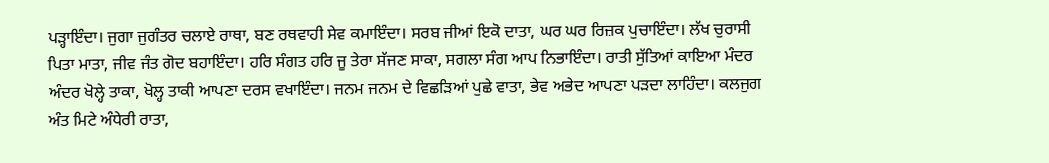ਪੜ੍ਹਾਇੰਦਾ। ਜੁਗਾ ਜੁਗੰਤਰ ਚਲਾਏ ਰਾਥਾ, ਬਣ ਰਥਵਾਹੀ ਸੇਵ ਕਮਾਇੰਦਾ। ਸਰਬ ਜੀਆਂ ਇਕੋ ਦਾਤਾ, ਘਰ ਘਰ ਰਿਜ਼ਕ ਪੁਚਾਇੰਦਾ। ਲੱਖ ਚੁਰਾਸੀ ਪਿਤਾ ਮਾਤਾ, ਜੀਵ ਜੰਤ ਗੋਦ ਬਹਾਇੰਦਾ। ਹਰਿ ਸੰਗਤ ਹਰਿ ਜੂ ਤੇਰਾ ਸੱਜਣ ਸਾਕਾ, ਸਗਲਾ ਸੰਗ ਆਪ ਨਿਭਾਇੰਦਾ। ਰਾਤੀ ਸੁੱਤਿਆਂ ਕਾਇਆ ਮੰਦਰ ਅੰਦਰ ਖੋਲ੍ਹੇ ਤਾਕਾ, ਖੋਲ੍ਹ ਤਾਕੀ ਆਪਣਾ ਦਰਸ ਵਖਾਇੰਦਾ। ਜਨਮ ਜਨਮ ਦੇ ਵਿਛੜਿਆਂ ਪੁਛੇ ਵਾਤਾ, ਭੇਵ ਅਭੇਦ ਆਪਣਾ ਪੜਦਾ ਲਾਹਿੰਦਾ। ਕਲਜੁਗ ਅੰਤ ਮਿਟੇ ਅੰਧੇਰੀ ਰਾਤਾ,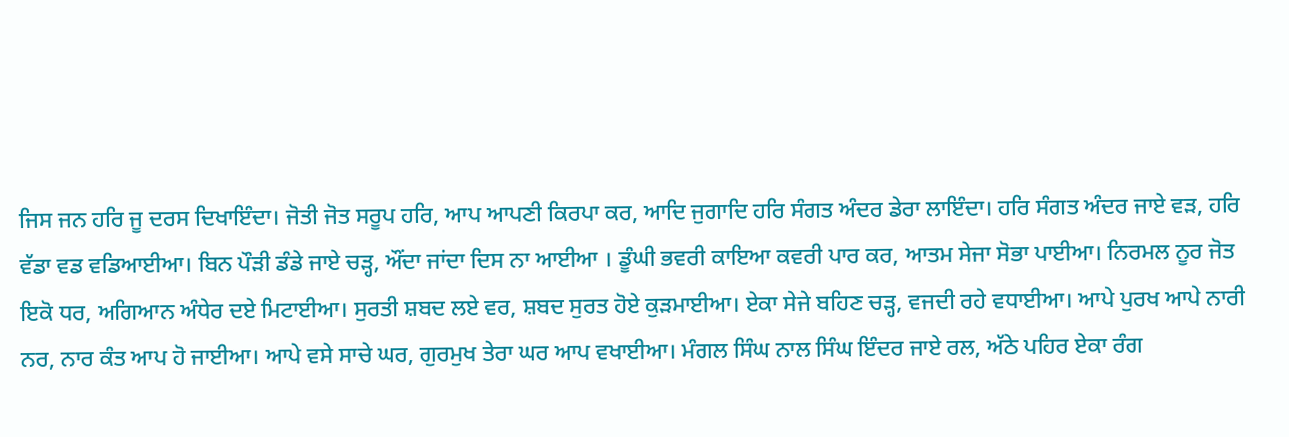ਜਿਸ ਜਨ ਹਰਿ ਜੂ ਦਰਸ ਦਿਖਾਇੰਦਾ। ਜੋਤੀ ਜੋਤ ਸਰੂਪ ਹਰਿ, ਆਪ ਆਪਣੀ ਕਿਰਪਾ ਕਰ, ਆਦਿ ਜੁਗਾਦਿ ਹਰਿ ਸੰਗਤ ਅੰਦਰ ਡੇਰਾ ਲਾਇੰਦਾ। ਹਰਿ ਸੰਗਤ ਅੰਦਰ ਜਾਏ ਵੜ, ਹਰਿ ਵੱਡਾ ਵਡ ਵਡਿਆਈਆ। ਬਿਨ ਪੌੜੀ ਡੰਡੇ ਜਾਏ ਚੜ੍ਹ, ਔਂਦਾ ਜਾਂਦਾ ਦਿਸ ਨਾ ਆਈਆ । ਡੂੰਘੀ ਭਵਰੀ ਕਾਇਆ ਕਵਰੀ ਪਾਰ ਕਰ, ਆਤਮ ਸੇਜਾ ਸੋਭਾ ਪਾਈਆ। ਨਿਰਮਲ ਨੂਰ ਜੋਤ ਇਕੋ ਧਰ, ਅਗਿਆਨ ਅੰਧੇਰ ਦਏ ਮਿਟਾਈਆ। ਸੁਰਤੀ ਸ਼ਬਦ ਲਏ ਵਰ, ਸ਼ਬਦ ਸੁਰਤ ਹੋਏ ਕੁੜਮਾਈਆ। ਏਕਾ ਸੇਜੇ ਬਹਿਣ ਚੜ੍ਹ, ਵਜਦੀ ਰਹੇ ਵਧਾਈਆ। ਆਪੇ ਪੁਰਖ ਆਪੇ ਨਾਰੀ ਨਰ, ਨਾਰ ਕੰਤ ਆਪ ਹੋ ਜਾਈਆ। ਆਪੇ ਵਸੇ ਸਾਚੇ ਘਰ, ਗੁਰਮੁਖ ਤੇਰਾ ਘਰ ਆਪ ਵਖਾਈਆ। ਮੰਗਲ ਸਿੰਘ ਨਾਲ ਸਿੰਘ ਇੰਦਰ ਜਾਏ ਰਲ, ਅੱਠੇ ਪਹਿਰ ਏਕਾ ਰੰਗ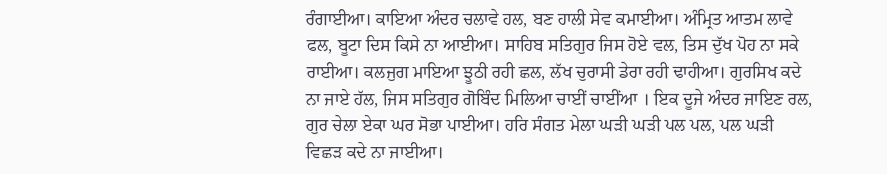ਰੰਗਾਈਆ। ਕਾਇਆ ਅੰਦਰ ਚਲਾਵੇ ਹਲ, ਬਣ ਹਾਲੀ ਸੇਵ ਕਮਾਈਆ। ਅੰਮ੍ਰਿਤ ਆਤਮ ਲਾਵੇ ਫਲ, ਬੂਟਾ ਦਿਸ ਕਿਸੇ ਨਾ ਆਈਆ। ਸਾਹਿਬ ਸਤਿਗੁਰ ਜਿਸ ਹੋਏ ਵਲ, ਤਿਸ ਦੁੱਖ ਪੋਹ ਨਾ ਸਕੇ ਰਾਈਆ। ਕਲਜੁਗ ਮਾਇਆ ਝੂਠੀ ਰਹੀ ਛਲ, ਲੱਖ ਚੁਰਾਸੀ ਡੇਰਾ ਰਹੀ ਢਾਹੀਆ। ਗੁਰਸਿਖ ਕਦੇ ਨਾ ਜਾਏ ਹੱਲ, ਜਿਸ ਸਤਿਗੁਰ ਗੋਬਿੰਦ ਮਿਲਿਆ ਚਾਈਂ ਚਾਈਂਆ । ਇਕ ਦੂਜੇ ਅੰਦਰ ਜਾਇਣ ਰਲ, ਗੁਰ ਚੇਲਾ ਏਕਾ ਘਰ ਸੋਭਾ ਪਾਈਆ। ਹਰਿ ਸੰਗਤ ਮੇਲਾ ਘੜੀ ਘੜੀ ਪਲ ਪਲ, ਪਲ ਘੜੀ ਵਿਛੜ ਕਦੇ ਨਾ ਜਾਈਆ।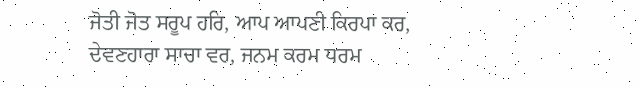ਜੋਤੀ ਜੋਤ ਸਰੂਪ ਹਰਿ, ਆਪ ਆਪਣੀ ਕਿਰਪਾ ਕਰ, ਦੇਵਣਹਾਰਾ ਸਾਚਾ ਵਰ, ਜਨਮ ਕਰਮ ਧਰਮ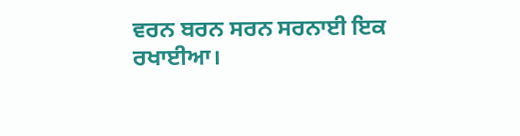ਵਰਨ ਬਰਨ ਸਰਨ ਸਰਨਾਈ ਇਕ ਰਖਾਈਆ।